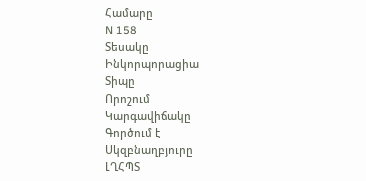Համարը
N 158
Տեսակը
Ինկորպորացիա
Տիպը
Որոշում
Կարգավիճակը
Գործում է
Սկզբնաղբյուրը
ԼՂՀՊՏ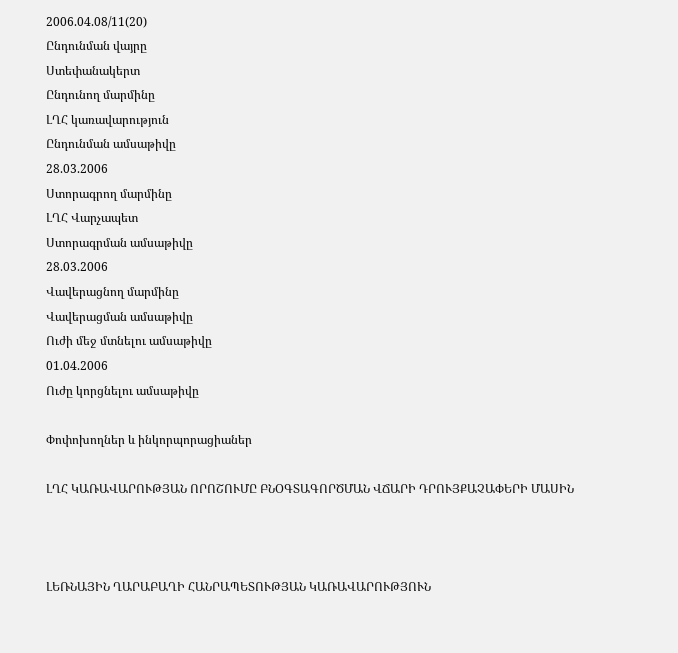2006.04.08/11(20)
Ընդունման վայրը
Ստեփանակերտ
Ընդունող մարմինը
ԼՂՀ կառավարություն
Ընդունման ամսաթիվը
28.03.2006
Ստորագրող մարմինը
ԼՂՀ Վարչապետ
Ստորագրման ամսաթիվը
28.03.2006
Վավերացնող մարմինը
Վավերացման ամսաթիվը
Ուժի մեջ մտնելու ամսաթիվը
01.04.2006
Ուժը կորցնելու ամսաթիվը

Փոփոխողներ և ինկորպորացիաներ

ԼՂՀ ԿԱՌԱՎԱՐՈՒԹՅԱՆ ՈՐՈՇՈՒՄԸ ԲՆՕԳՏԱԳՈՐԾՄԱՆ ՎՃԱՐԻ ԴՐՈՒՅՔԱՉԱՓԵՐԻ ՄԱՍԻՆ



ԼԵՌՆԱՅԻՆ ՂԱՐԱԲԱՂԻ ՀԱՆՐԱՊԵՏՈՒԹՅԱՆ ԿԱՌԱՎԱՐՈՒԹՅՈՒՆ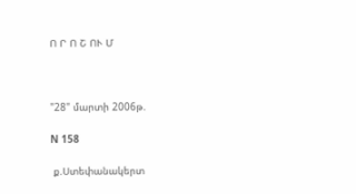Ո Ր Ո Շ ՈՒ Մ



"28" մարտի 2006թ.

N 158

 ք.Ստեփանակերտ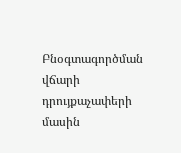Բնօգտագործման վճարի դրույքաչափերի մասին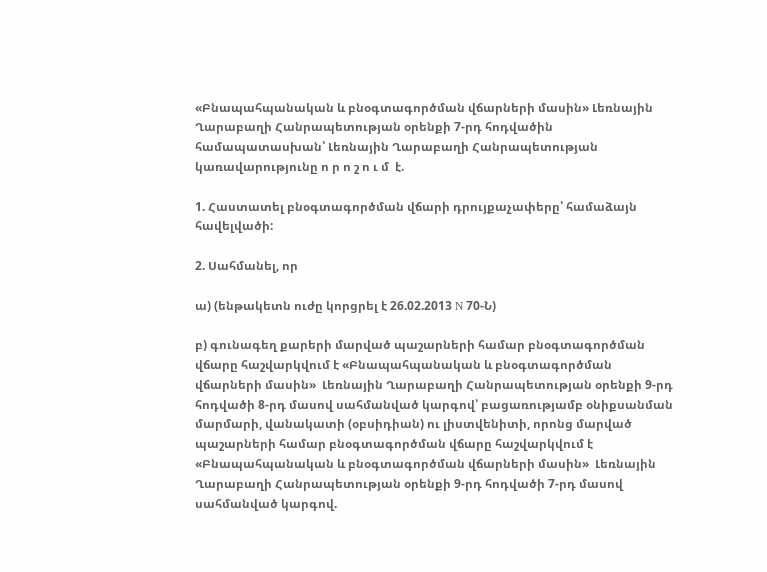«Բնապահպանական և բնօգտագործման վճարների մասին» Լեռնային Ղարաբաղի Հանրապետության օրենքի 7-րդ հոդվածին համապատասխան՝ Լեռնային Ղարաբաղի Հանրապետության կառավարությունը ո ր ո շ ո ւ մ  է.

1. Հաստատել բնօգտագործման վճարի դրույքաչափերը՝ համաձայն հավելվածի:

2. Սահմանել, որ

ա) (ենթակետն ուժը կորցրել է 26.02.2013 N 70-Ն)

բ) գունագեղ քարերի մարված պաշարների համար բնօգտագործման վճարը հաշվարկվում է «Բնապահպանական և բնօգտագործման վճարների մասին»  Լեռնային Ղարաբաղի Հանրապետության օրենքի 9-րդ հոդվածի 8-րդ մասով սահմանված կարգով՝ բացառությամբ օնիքսանման մարմարի, վանակատի (օբսիդիան) ու լիստվենիտի, որոնց մարված պաշարների համար բնօգտագործման վճարը հաշվարկվում է «Բնապահպանական և բնօգտագործման վճարների մասին»  Լեռնային Ղարաբաղի Հանրապետության օրենքի 9-րդ հոդվածի 7-րդ մասով սահմանված կարգով.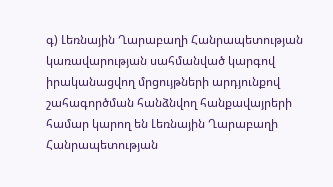գ) Լեռնային Ղարաբաղի Հանրապետության կառավարության սահմանված կարգով իրականացվող մրցույթների արդյունքով շահագործման հանձնվող հանքավայրերի համար կարող են Լեռնային Ղարաբաղի Հանրապետության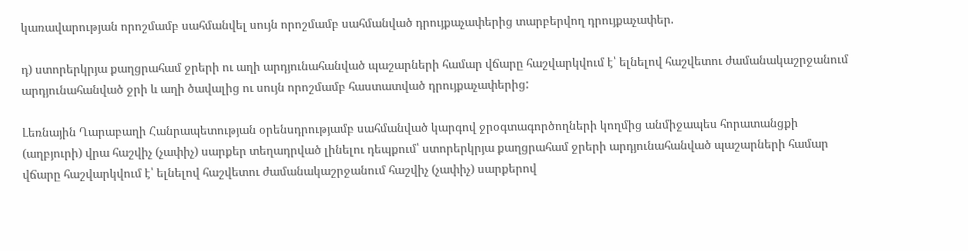կառավարության որոշմամբ սահմանվել սույն որոշմամբ սահմանված դրույքաչափերից տարբերվող դրույքաչափեր.

դ) ստորերկրյա քաղցրահամ ջրերի ու աղի արդյունահանված պաշարների համար վճարը հաշվարկվում է՝ ելնելով հաշվետու ժամանակաշրջանում արդյունահանված ջրի և աղի ծավալից ու սույն որոշմամբ հաստատված դրույքաչափերից:

Լեռնային Ղարաբաղի Հանրապետության օրենսդրությամբ սահմանված կարգով ջրօգտագործողների կողմից անմիջապես հորատանցքի (աղբյուրի) վրա հաշվիչ (չափիչ) սարքեր տեղադրված լինելու դեպքում՝ ստորերկրյա քաղցրահամ ջրերի արդյունահանված պաշարների համար վճարը հաշվարկվում է՝ ելնելով հաշվետու ժամանակաշրջանում հաշվիչ (չափիչ) սարքերով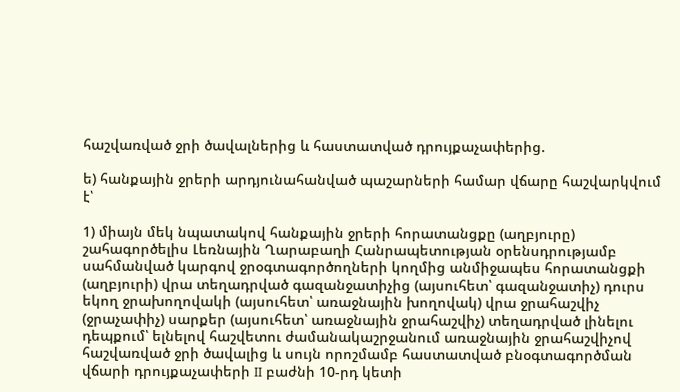հաշվառված ջրի ծավալներից և հաստատված դրույքաչափերից.

ե) հանքային ջրերի արդյունահանված պաշարների համար վճարը հաշվարկվում է՝

1) միայն մեկ նպատակով հանքային ջրերի հորատանցքը (աղբյուրը) շահագործելիս Լեռնային Ղարաբաղի Հանրապետության օրենսդրությամբ սահմանված կարգով ջրօգտագործողների կողմից անմիջապես հորատանցքի (աղբյուրի) վրա տեղադրված գազանջատիչից (այսուհետ՝ գազանջատիչ) դուրս եկող ջրախողովակի (այսուհետ՝ առաջնային խողովակ) վրա ջրահաշվիչ (ջրաչափիչ) սարքեր (այսուհետ՝ առաջնային ջրահաշվիչ) տեղադրված լինելու դեպքում՝ ելնելով հաշվետու ժամանակաշրջանում առաջնային ջրահաշվիչով հաշվառված ջրի ծավալից և սույն որոշմամբ հաստատված բնօգտագործման վճարի դրույքաչափերի II բաժնի 10-րդ կետի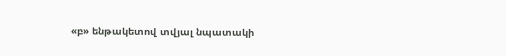«բ» ենթակետով տվյալ նպատակի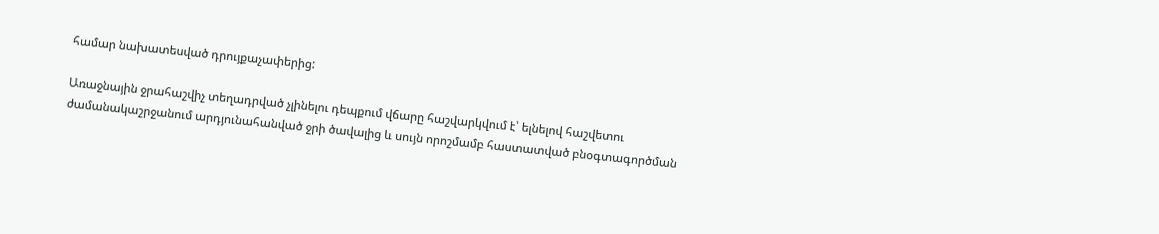համար նախատեսված դրույքաչափերից:

Առաջնային ջրահաշվիչ տեղադրված չլինելու դեպքում վճարը հաշվարկվում է՝ ելնելով հաշվետու ժամանակաշրջանում արդյունահանված ջրի ծավալից և սույն որոշմամբ հաստատված բնօգտագործման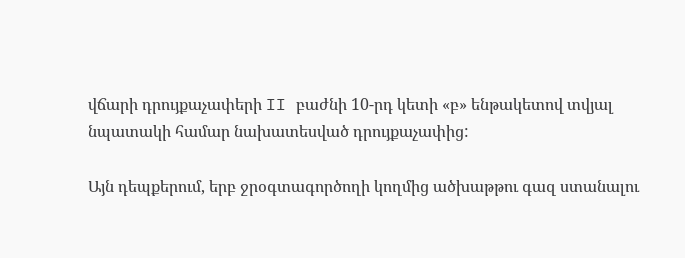վճարի դրույքաչափերի II բաժնի 10-րդ կետի «բ» ենթակետով տվյալ նպատակի համար նախատեսված դրույքաչափից:

Այն դեպքերում, երբ ջրօգտագործողի կողմից ածխաթթու գազ ստանալու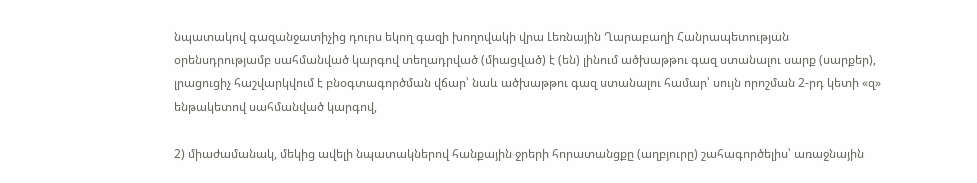նպատակով գազանջատիչից դուրս եկող գազի խողովակի վրա Լեռնային Ղարաբաղի Հանրապետության օրենսդրությամբ սահմանված կարգով տեղադրված (միացված) է (են) լինում ածխաթթու գազ ստանալու սարք (սարքեր), լրացուցիչ հաշվարկվում է բնօգտագործման վճար՝ նաև ածխաթթու գազ ստանալու համար՝ սույն որոշման 2-րդ կետի «զ» ենթակետով սահմանված կարգով,

2) միաժամանակ, մեկից ավելի նպատակներով հանքային ջրերի հորատանցքը (աղբյուրը) շահագործելիս՝ առաջնային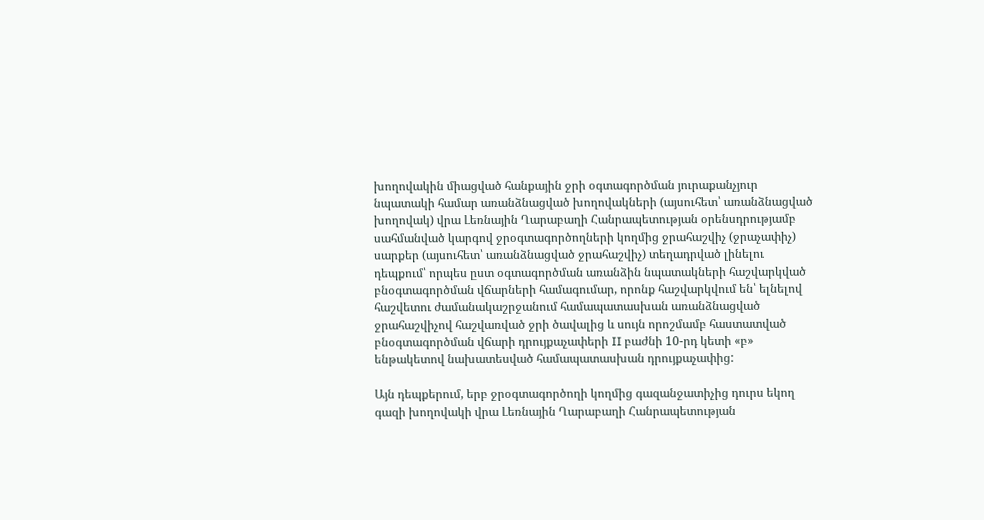խողովակին միացված հանքային ջրի օգտագործման յուրաքանչյուր նպատակի համար առանձնացված խողովակների (այսուհետ՝ առանձնացված խողովակ) վրա Լեռնային Ղարաբաղի Հանրապետության օրենսդրությամբ սահմանված կարգով ջրօգտագործողների կողմից ջրահաշվիչ (ջրաչափիչ) սարքեր (այսուհետ՝ առանձնացված ջրահաշվիչ) տեղադրված լինելու դեպքում՝ որպես ըստ օգտագործման առանձին նպատակների հաշվարկված բնօգտագործման վճարների համագումար, որոնք հաշվարկվում են՝ ելնելով հաշվետու ժամանակաշրջանում համապատասխան առանձնացված ջրահաշվիչով հաշվառված ջրի ծավալից և սույն որոշմամբ հաստատված բնօգտագործման վճարի դրույքաչափերի II բաժնի 10-րդ կետի «բ» ենթակետով նախատեսված համապատասխան դրույքաչափից:

Այն դեպքերում, երբ ջրօգտագործողի կողմից գազանջատիչից դուրս եկող գազի խողովակի վրա Լեռնային Ղարաբաղի Հանրապետության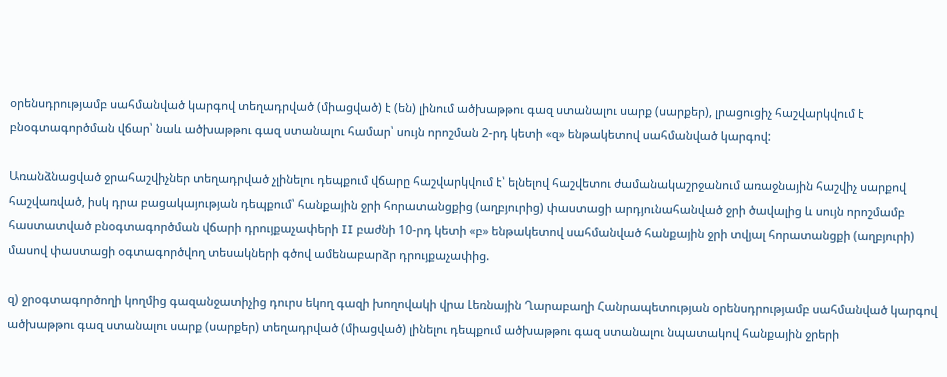օրենսդրությամբ սահմանված կարգով տեղադրված (միացված) է (են) լինում ածխաթթու գազ ստանալու սարք (սարքեր), լրացուցիչ հաշվարկվում է բնօգտագործման վճար՝ նաև ածխաթթու գազ ստանալու համար՝ սույն որոշման 2-րդ կետի «զ» ենթակետով սահմանված կարգով:

Առանձնացված ջրահաշվիչներ տեղադրված չլինելու դեպքում վճարը հաշվարկվում է՝ ելնելով հաշվետու ժամանակաշրջանում առաջնային հաշվիչ սարքով հաշվառված, իսկ դրա բացակայության դեպքում՝ հանքային ջրի հորատանցքից (աղբյուրից) փաստացի արդյունահանված ջրի ծավալից և սույն որոշմամբ հաստատված բնօգտագործման վճարի դրույքաչափերի II բաժնի 10-րդ կետի «բ» ենթակետով սահմանված հանքային ջրի տվյալ հորատանցքի (աղբյուրի) մասով փաստացի օգտագործվող տեսակների գծով ամենաբարձր դրույքաչափից.

զ) ջրօգտագործողի կողմից գազանջատիչից դուրս եկող գազի խողովակի վրա Լեռնային Ղարաբաղի Հանրապետության օրենսդրությամբ սահմանված կարգով ածխաթթու գազ ստանալու սարք (սարքեր) տեղադրված (միացված) լինելու դեպքում ածխաթթու գազ ստանալու նպատակով հանքային ջրերի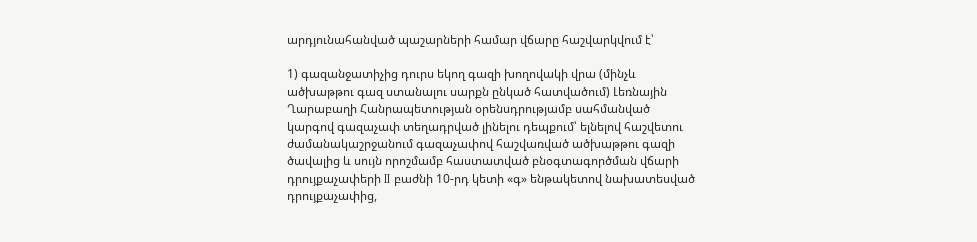արդյունահանված պաշարների համար վճարը հաշվարկվում է՝

1) գազանջատիչից դուրս եկող գազի խողովակի վրա (մինչև ածխաթթու գազ ստանալու սարքն ընկած հատվածում) Լեռնային Ղարաբաղի Հանրապետության օրենսդրությամբ սահմանված կարգով գազաչափ տեղադրված լինելու դեպքում՝ ելնելով հաշվետու ժամանակաշրջանում գազաչափով հաշվառված ածխաթթու գազի ծավալից և սույն որոշմամբ հաստատված բնօգտագործման վճարի դրույքաչափերի II բաժնի 10-րդ կետի «գ» ենթակետով նախատեսված դրույքաչափից,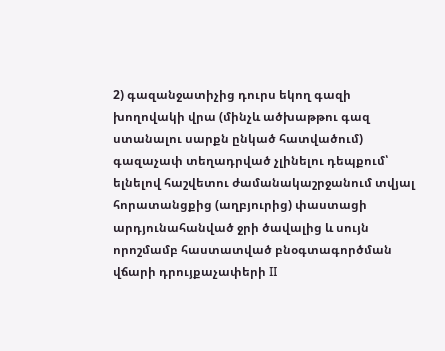2) գազանջատիչից դուրս եկող գազի խողովակի վրա (մինչև ածխաթթու գազ ստանալու սարքն ընկած հատվածում) գազաչափ տեղադրված չլինելու դեպքում՝ ելնելով հաշվետու ժամանակաշրջանում տվյալ հորատանցքից (աղբյուրից) փաստացի արդյունահանված ջրի ծավալից և սույն որոշմամբ հաստատված բնօգտագործման վճարի դրույքաչափերի II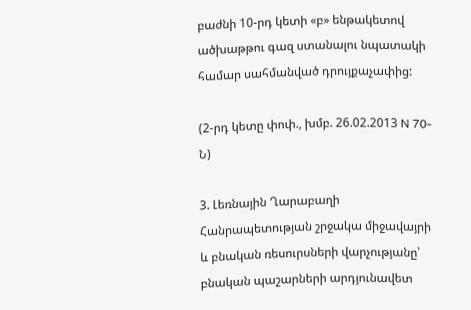բաժնի 10-րդ կետի «բ» ենթակետով ածխաթթու գազ ստանալու նպատակի համար սահմանված դրույքաչափից:

(2-րդ կետը փոփ., խմբ. 26.02.2013 N 70-Ն)

3. Լեռնային Ղարաբաղի Հանրապետության շրջակա միջավայրի և բնական ռեսուրսների վարչությանը՝ բնական պաշարների արդյունավետ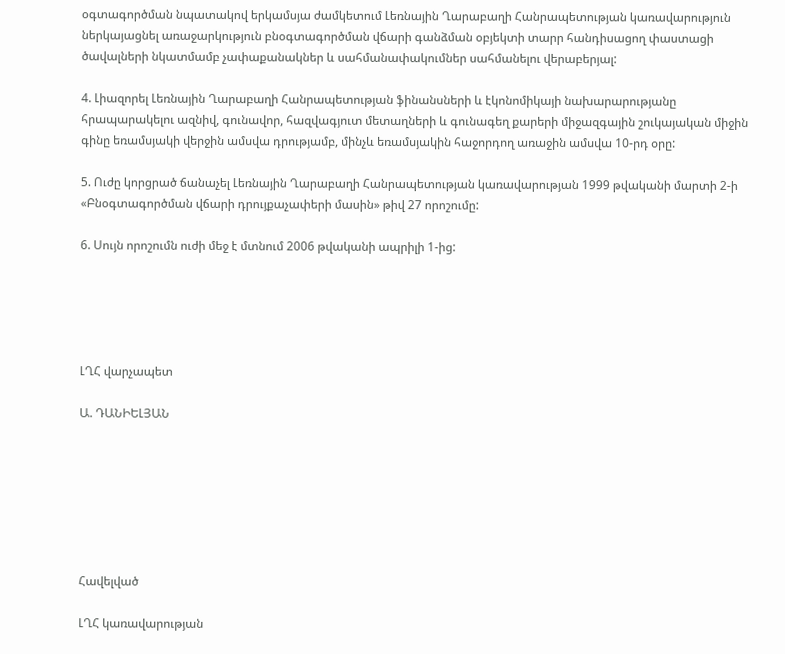օգտագործման նպատակով երկամսյա ժամկետում Լեռնային Ղարաբաղի Հանրապետության կառավարություն ներկայացնել առաջարկություն բնօգտագործման վճարի գանձման օբյեկտի տարր հանդիսացող փաստացի ծավալների նկատմամբ չափաքանակներ և սահմանափակումներ սահմանելու վերաբերյալ:

4. Լիազորել Լեռնային Ղարաբաղի Հանրապետության ֆինանսների և էկոնոմիկայի նախարարությանը հրապարակելու ազնիվ, գունավոր, հազվագյուտ մետաղների և գունագեղ քարերի միջազգային շուկայական միջին գինը եռամսյակի վերջին ամսվա դրությամբ, մինչև եռամսյակին հաջորդող առաջին ամսվա 10-րդ օրը:

5. Ուժը կորցրած ճանաչել Լեռնային Ղարաբաղի Հանրապետության կառավարության 1999 թվականի մարտի 2-ի «Բնօգտագործման վճարի դրույքաչափերի մասին» թիվ 27 որոշումը:

6. Սույն որոշումն ուժի մեջ է մտնում 2006 թվականի ապրիլի 1-ից:





ԼՂՀ վարչապետ

Ա. ԴԱՆԻԵԼՅԱՆ







Հավելված

ԼՂՀ կառավարության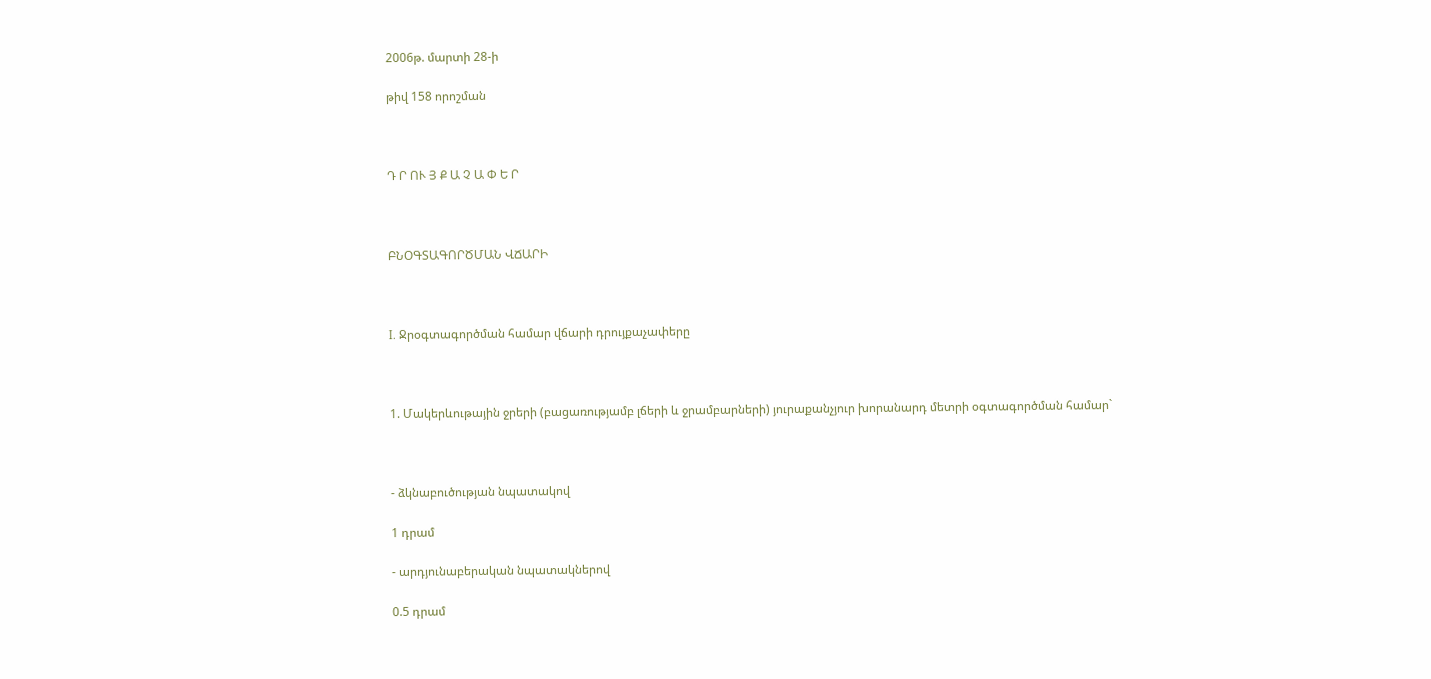2006թ. մարտի 28-ի

թիվ 158 որոշման



Դ Ր ՈՒ Յ Ք Ա Չ Ա Փ Ե Ր



ԲՆՕԳՏԱԳՈՐԾՄԱՆ ՎՃԱՐԻ



I. Ջրօգտագործման համար վճարի դրույքաչափերը



1. Մակերևութային ջրերի (բացառությամբ լճերի և ջրամբարների) յուրաքանչյուր խորանարդ մետրի օգտագործման համար`



- ձկնաբուծության նպատակով

1 դրամ

- արդյունաբերական նպատակներով

0.5 դրամ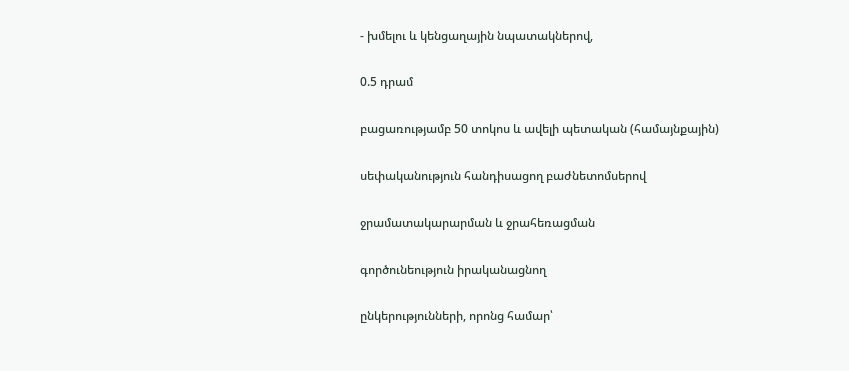- խմելու և կենցաղային նպատակներով,

0.5 դրամ

բացառությամբ 50 տոկոս և ավելի պետական (համայնքային)

սեփականություն հանդիսացող բաժնետոմսերով

ջրամատակարարման և ջրահեռացման

գործունեություն իրականացնող

ընկերությունների, որոնց համար՝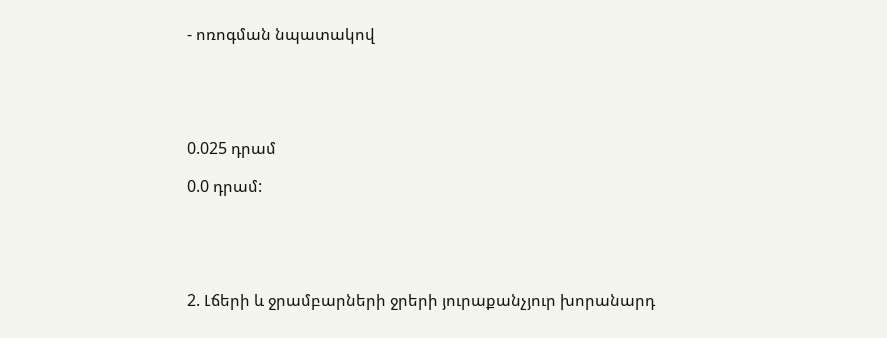- ոռոգման նպատակով





0.025 դրամ

0.0 դրամ:





2. Լճերի և ջրամբարների ջրերի յուրաքանչյուր խորանարդ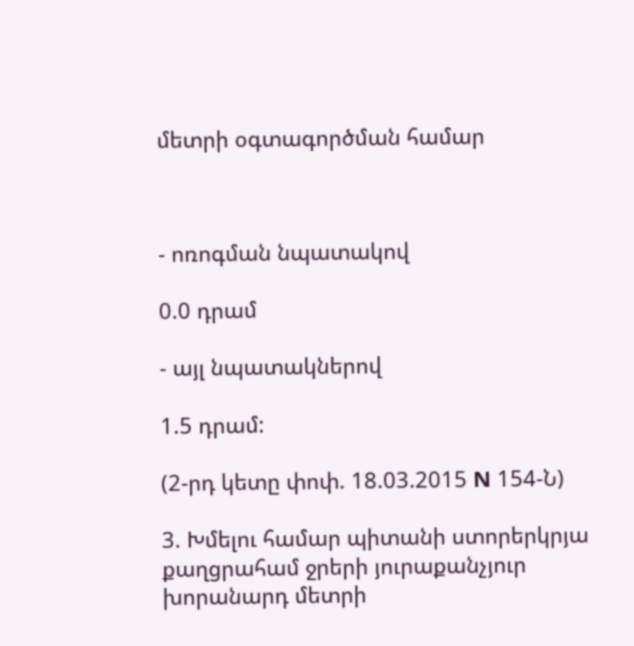մետրի օգտագործման համար



- ոռոգման նպատակով

0.0 դրամ

- այլ նպատակներով

1.5 դրամ:

(2-րդ կետը փոփ. 18.03.2015 N 154-Ն)

3. Խմելու համար պիտանի ստորերկրյա քաղցրահամ ջրերի յուրաքանչյուր խորանարդ մետրի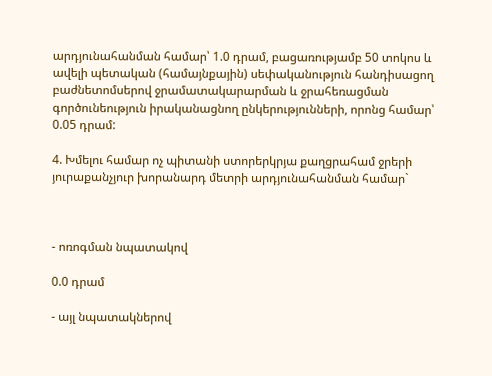արդյունահանման համար՝ 1.0 դրամ, բացառությամբ 50 տոկոս և ավելի պետական (համայնքային) սեփականություն հանդիսացող բաժնետոմսերով ջրամատակարարման և ջրահեռացման գործունեություն իրականացնող ընկերությունների, որոնց համար՝ 0.05 դրամ:

4. Խմելու համար ոչ պիտանի ստորերկրյա քաղցրահամ ջրերի յուրաքանչյուր խորանարդ մետրի արդյունահանման համար`



- ոռոգման նպատակով

0.0 դրամ

- այլ նպատակներով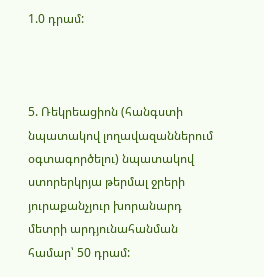1.0 դրամ:



5. Ռեկրեացիոն (հանգստի նպատակով լողավազաններում օգտագործելու) նպատակով ստորերկրյա թերմալ ջրերի յուրաքանչյուր խորանարդ մետրի արդյունահանման համար՝ 50 դրամ: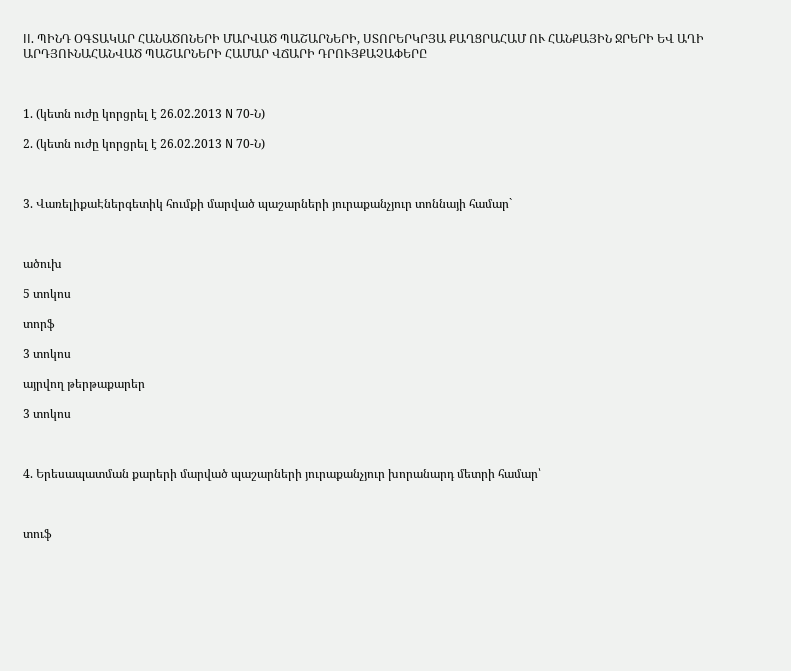II. ՊԻՆԴ ՕԳՏԱԿԱՐ ՀԱՆԱԾՈՆԵՐԻ ՄԱՐՎԱԾ ՊԱՇԱՐՆԵՐԻ, ՍՏՈՐԵՐԿՐՅԱ ՔԱՂՑՐԱՀԱՄ ՈՒ ՀԱՆՔԱՅԻՆ ՋՐԵՐԻ ԵՎ ԱՂԻ ԱՐԴՅՈՒՆԱՀԱՆՎԱԾ ՊԱՇԱՐՆԵՐԻ ՀԱՄԱՐ ՎՃԱՐԻ ԴՐՈՒՅՔԱՉԱՓԵՐԸ



1. (կետն ուժը կորցրել է 26.02.2013 N 70-Ն)

2. (կետն ուժը կորցրել է 26.02.2013 N 70-Ն)



3. ՎառելիքաԷներգետիկ հումքի մարված պաշարների յուրաքանչյուր տոննայի համար`



ածուխ

5 տոկոս

տորֆ

3 տոկոս

այրվող թերթաքարեր

3 տոկոս



4. Երեսապատման քարերի մարված պաշարների յուրաքանչյուր խորանարդ մետրի համար՝



տուֆ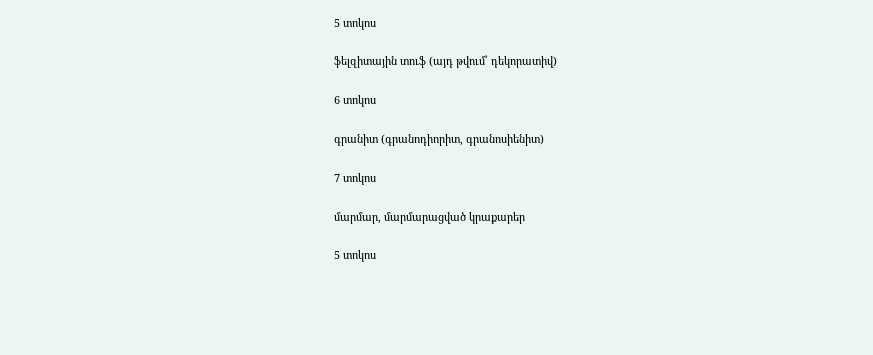5 տոկոս

ֆելզիտային տուֆ (այդ թվում՝ դեկորատիվ)

6 տոկոս

գրանիտ (գրանոդիորիտ, գրանոսիենիտ)

7 տոկոս

մարմար, մարմարացված կրաքարեր

5 տոկոս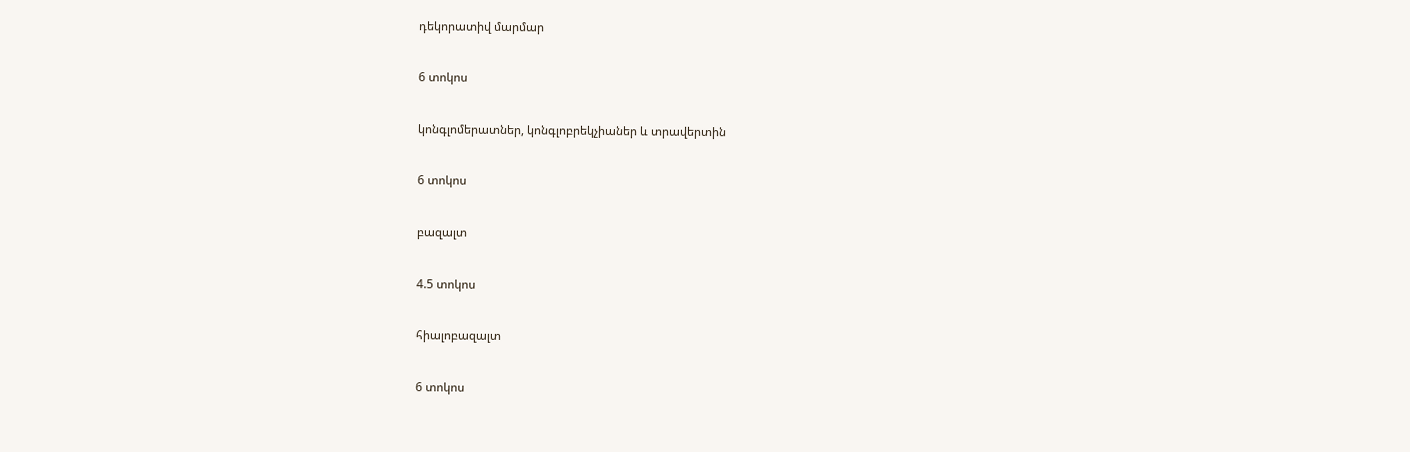դեկորատիվ մարմար

6 տոկոս

կոնգլոմերատներ, կոնգլոբրեկչիաներ և տրավերտին

6 տոկոս

բազալտ

4.5 տոկոս

հիալոբազալտ

6 տոկոս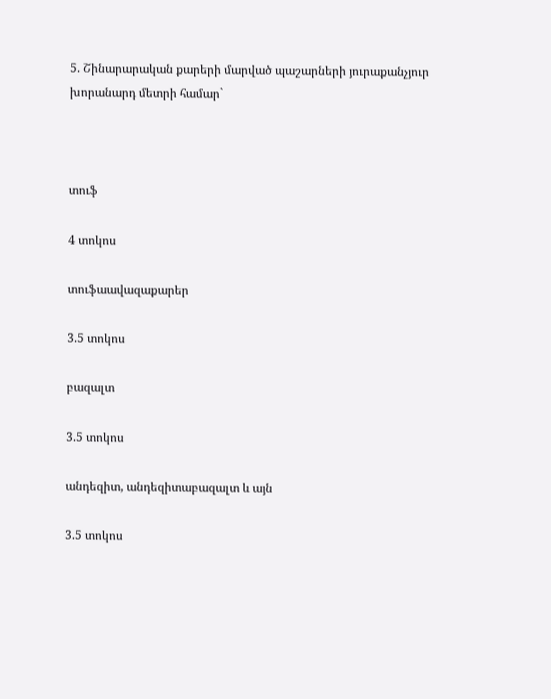5. Շինարարական քարերի մարված պաշարների յուրաքանչյուր խորանարդ մետրի համար`



տուֆ

4 տոկոս

տուֆաավազաքարեր

3.5 տոկոս

բազալտ

3.5 տոկոս

անդեզիտ, անդեզիտաբազալտ և այն

3.5 տոկոս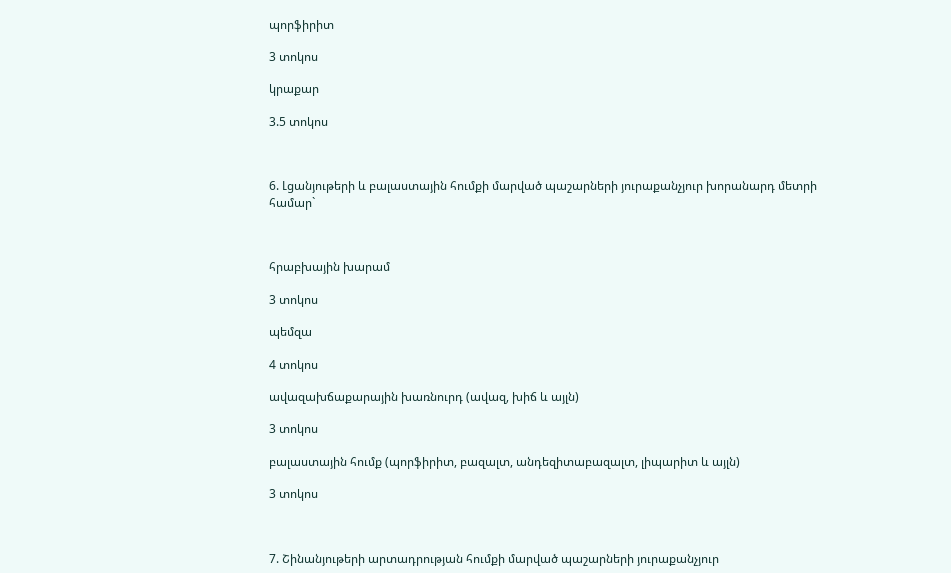պորֆիրիտ

3 տոկոս

կրաքար

3.5 տոկոս



6. Լցանյութերի և բալաստային հումքի մարված պաշարների յուրաքանչյուր խորանարդ մետրի համար`



հրաբխային խարամ

3 տոկոս

պեմզա

4 տոկոս

ավազախճաքարային խառնուրդ (ավազ, խիճ և այլն)

3 տոկոս

բալաստային հումք (պորֆիրիտ, բազալտ, անդեզիտաբազալտ, լիպարիտ և այլն)

3 տոկոս



7. Շինանյութերի արտադրության հումքի մարված պաշարների յուրաքանչյուր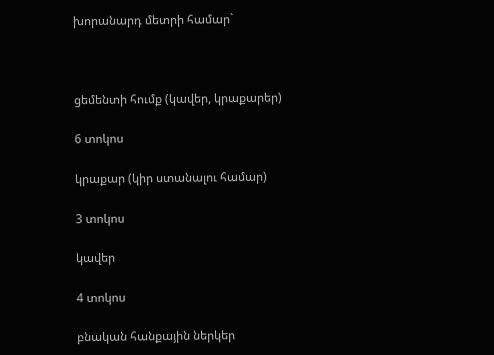խորանարդ մետրի համար`



ցեմենտի հումք (կավեր, կրաքարեր)

6 տոկոս

կրաքար (կիր ստանալու համար)

3 տոկոս

կավեր

4 տոկոս

բնական հանքային ներկեր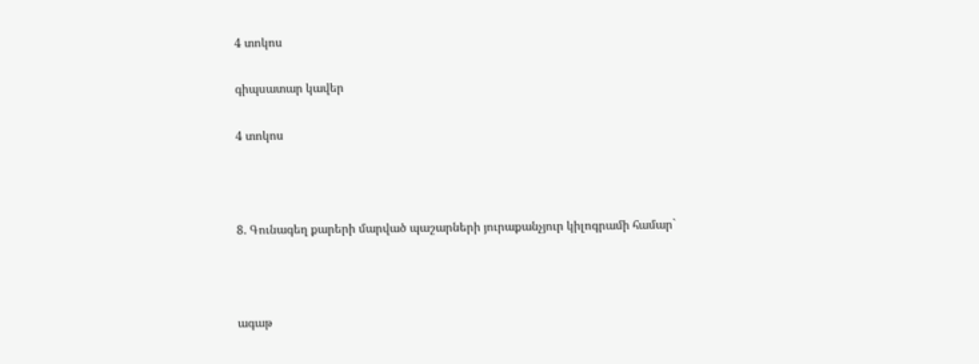4 տոկոս

գիպսատար կավեր

4 տոկոս



8. Գունագեղ քարերի մարված պաշարների յուրաքանչյուր կիլոգրամի համար`



ագաթ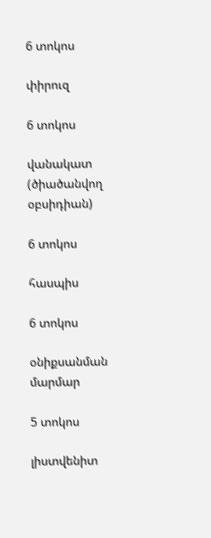6 տոկոս

փիրուզ

6 տոկոս

վանակատ (ծիածանվող օբսիդիան)

6 տոկոս

հասպիս

6 տոկոս

օնիքսանման մարմար

5 տոկոս

լիստվենիտ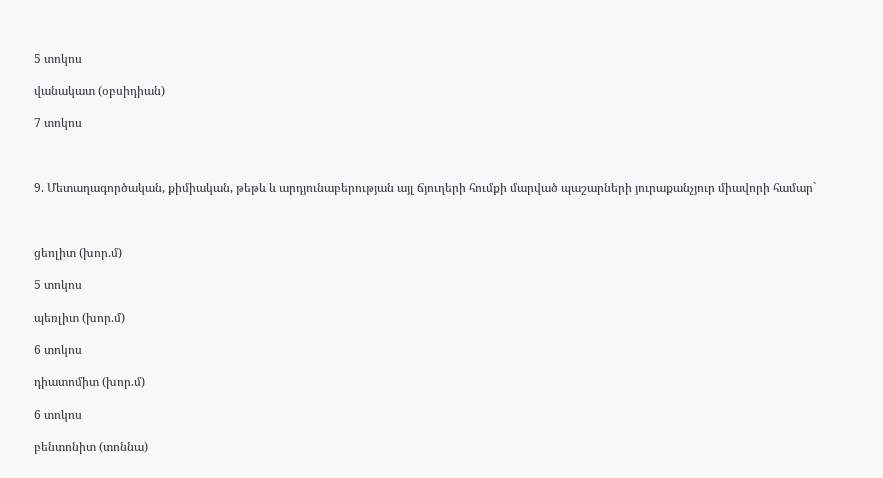5 տոկոս

վանակատ (օբսիդիան)

7 տոկոս



9. Մետաղագործական, քիմիական, թեթև և արդյունաբերության այլ ճյուղերի հումքի մարված պաշարների յուրաքանչյուր միավորի համար`



ցեոլիտ (խոր.մ)

5 տոկոս

պեռլիտ (խոր.մ)

6 տոկոս

դիատոմիտ (խոր.մ)

6 տոկոս

բենտոնիտ (տոննա)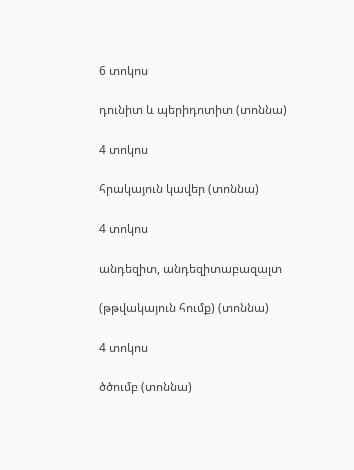6 տոկոս

դունիտ և պերիդոտիտ (տոննա)

4 տոկոս

հրակայուն կավեր (տոննա)

4 տոկոս

անդեզիտ, անդեզիտաբազալտ

(թթվակայուն հումք) (տոննա)

4 տոկոս

ծծումբ (տոննա)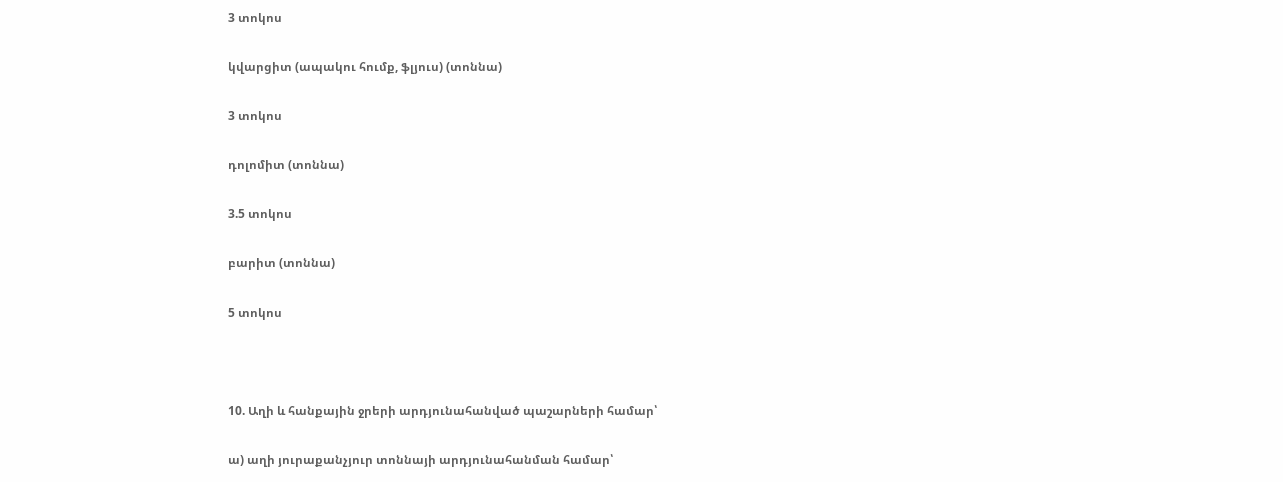3 տոկոս

կվարցիտ (ապակու հումք, ֆլյուս) (տոննա)

3 տոկոս

դոլոմիտ (տոննա)

3.5 տոկոս

բարիտ (տոննա)

5 տոկոս



10. Աղի և հանքային ջրերի արդյունահանված պաշարների համար՝

ա) աղի յուրաքանչյուր տոննայի արդյունահանման համար՝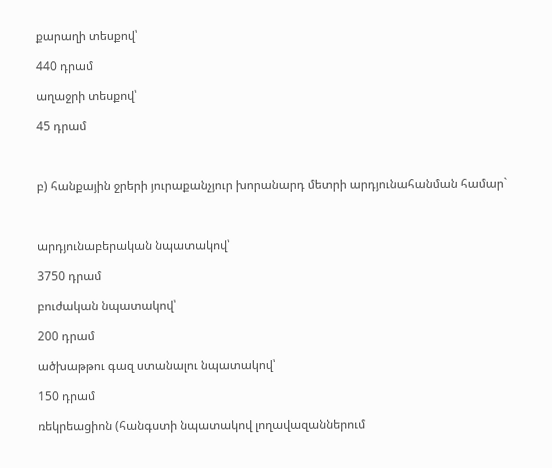քարաղի տեսքով՝

440 դրամ

աղաջրի տեսքով՝

45 դրամ



բ) հանքային ջրերի յուրաքանչյուր խորանարդ մետրի արդյունահանման համար`



արդյունաբերական նպատակով՝

3750 դրամ

բուժական նպատակով՝

200 դրամ

ածխաթթու գազ ստանալու նպատակով՝

150 դրամ

ռեկրեացիոն (հանգստի նպատակով լողավազաններում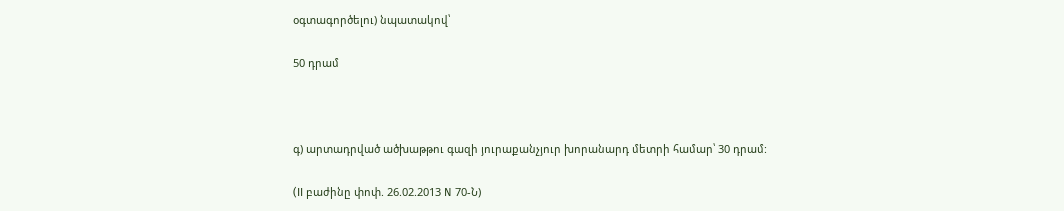օգտագործելու) նպատակով՝

50 դրամ



գ) արտադրված ածխաթթու գազի յուրաքանչյուր խորանարդ մետրի համար՝ 30 դրամ:

(II բաժինը փոփ. 26.02.2013 N 70-Ն)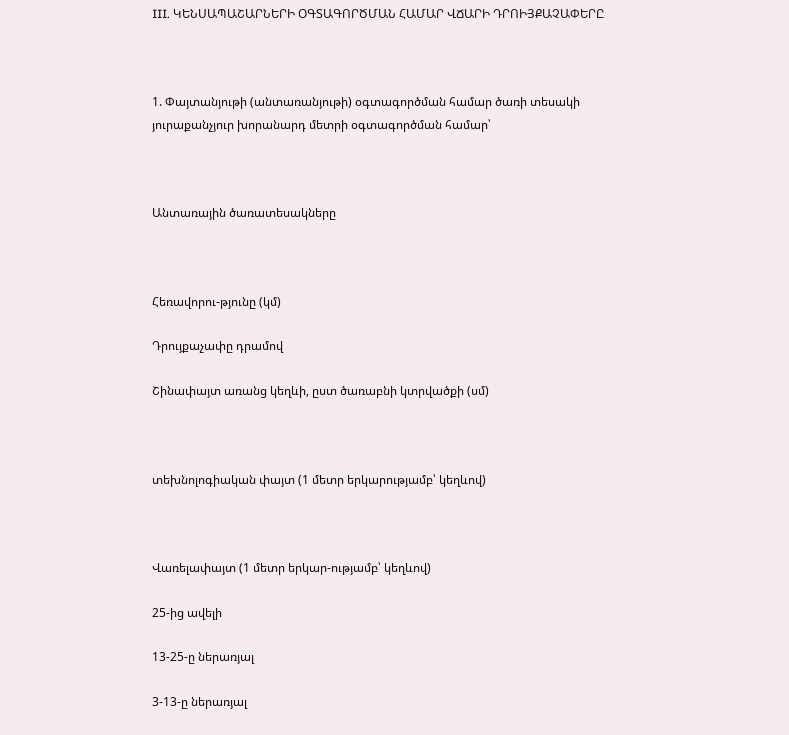III. ԿԵՆՍԱՊԱՇԱՐՆԵՐԻ ՕԳՏԱԳՈՐԾՄԱՆ ՀԱՄԱՐ ՎՃԱՐԻ ԴՐՈԻՅՔԱՉԱՓԵՐԸ



1. Փայտանյութի (անտառանյութի) օգտագործման համար ծառի տեսակի յուրաքանչյուր խորանարդ մետրի օգտագործման համար՝



Անտառային ծառատեսակները



Հեռավորու-թյունը (կմ)

Դրույքաչափը դրամով

Շինափայտ առանց կեղևի, ըստ ծառաբնի կտրվածքի (սմ)



տեխնոլոգիական փայտ (1 մետր երկարությամբ՝ կեղևով)



Վառելափայտ (1 մետր երկար-ությամբ՝ կեղևով)

25-ից ավելի

13-25-ը ներառյալ

3-13-ը ներառյալ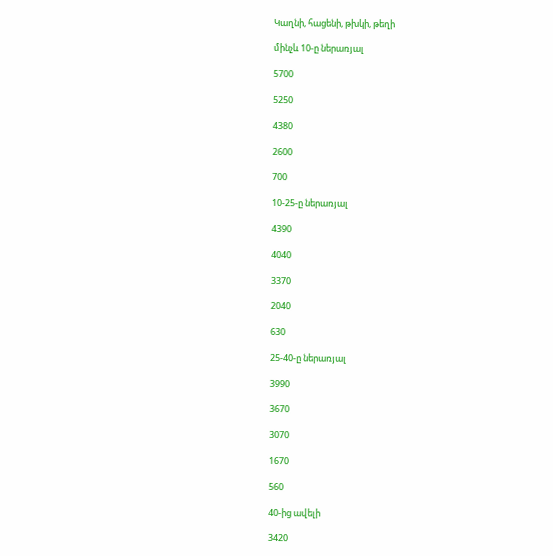Կաղնի, հացենի, թխկի, թեղի

մինչև 10-ը ներառյալ

5700

5250

4380

2600

700

10-25-ը ներառյալ

4390

4040

3370

2040

630

25-40-ը ներառյալ

3990

3670

3070

1670

560

40-ից ավելի

3420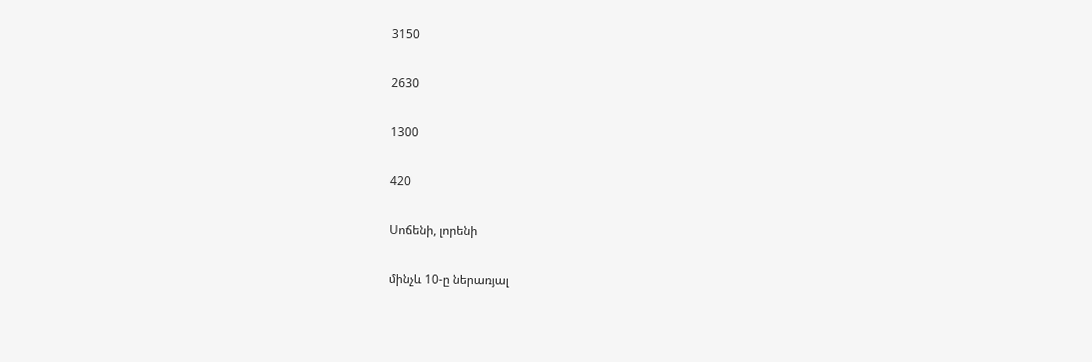3150

2630

1300

420

Սոճենի, լորենի

մինչև 10-ը ներառյալ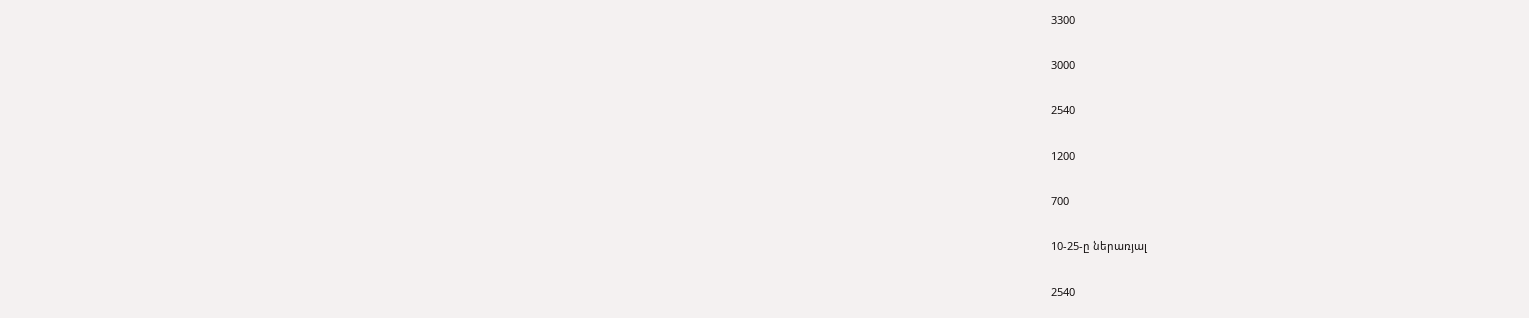3300

3000

2540

1200

700

10-25-ը ներառյալ

2540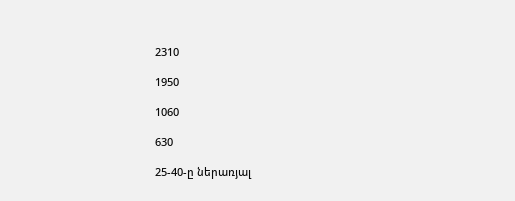2310

1950

1060

630

25-40-ը ներառյալ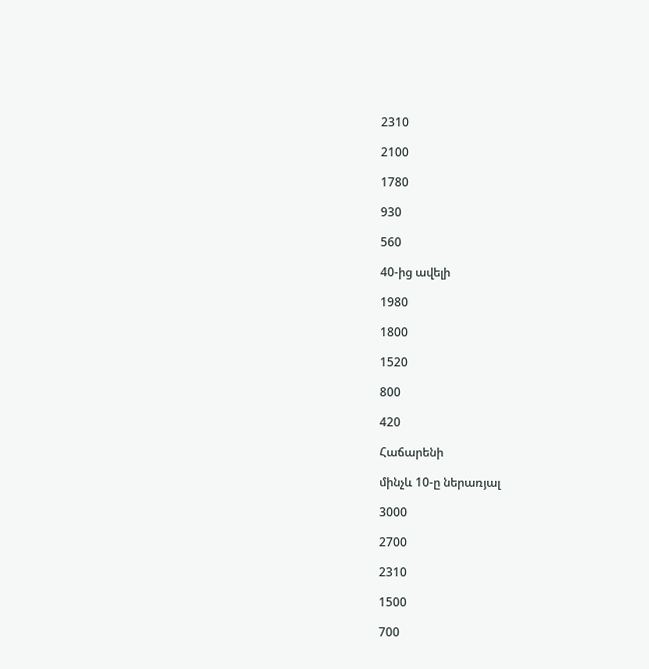2310

2100

1780

930

560

40-ից ավելի

1980

1800

1520

800

420

Հաճարենի

մինչև 10-ը ներառյալ

3000

2700

2310

1500

700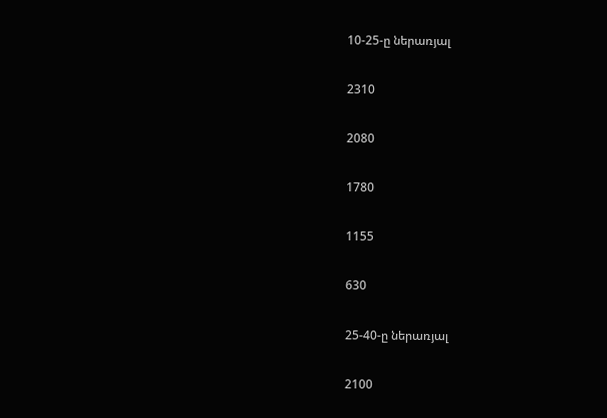10-25-ը ներառյալ

2310

2080

1780

1155

630

25-40-ը ներառյալ

2100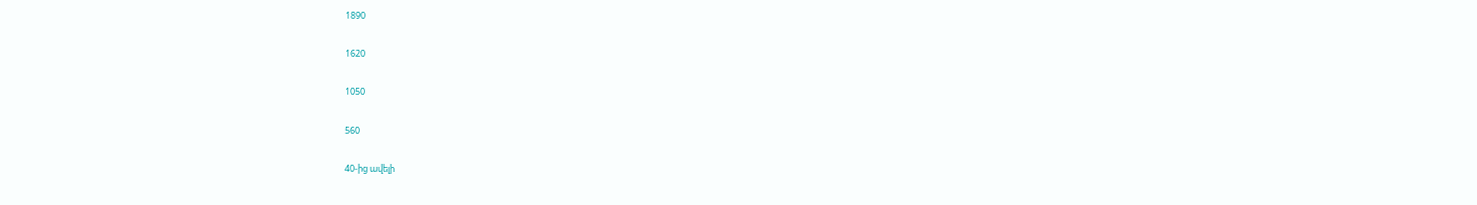1890

1620

1050

560

40-ից ավելի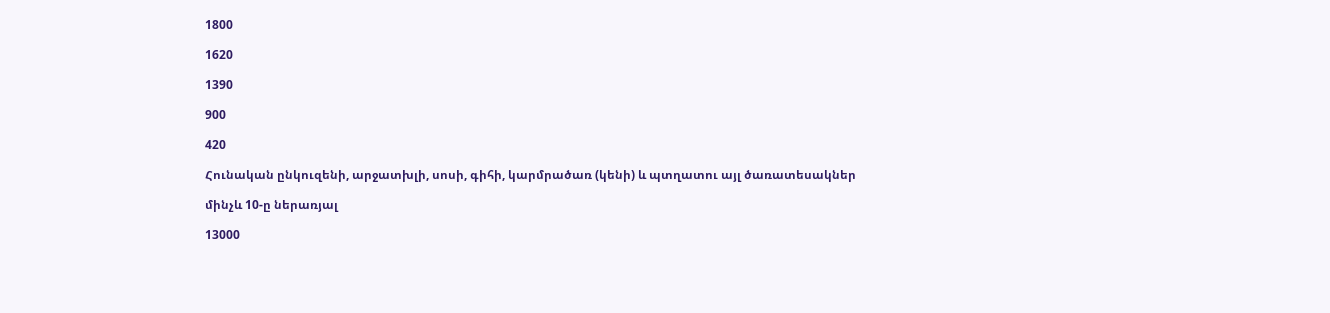1800

1620

1390

900

420

Հունական ընկուզենի, արջատխլի, սոսի, գիհի, կարմրածառ (կենի) և պտղատու այլ ծառատեսակներ

մինչև 10-ը ներառյալ

13000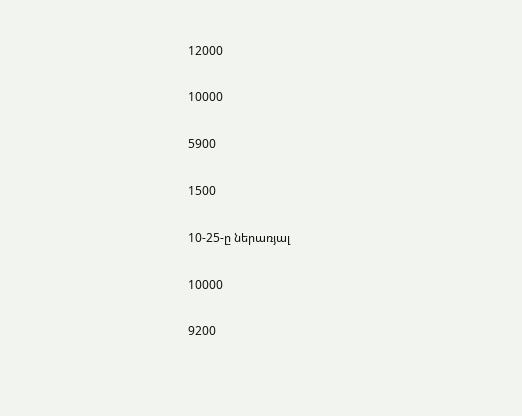12000

10000

5900

1500

10-25-ը ներառյալ

10000

9200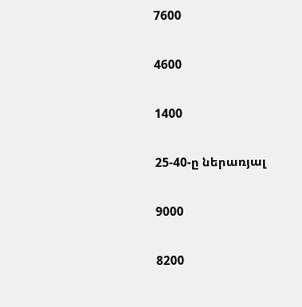7600

4600

1400

25-40-ը ներառյալ

9000

8200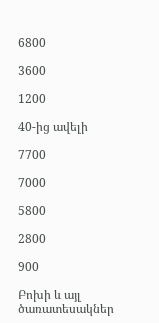6800

3600

1200

40-ից ավելի

7700

7000

5800

2800

900

Բոխի և այլ ծառատեսակներ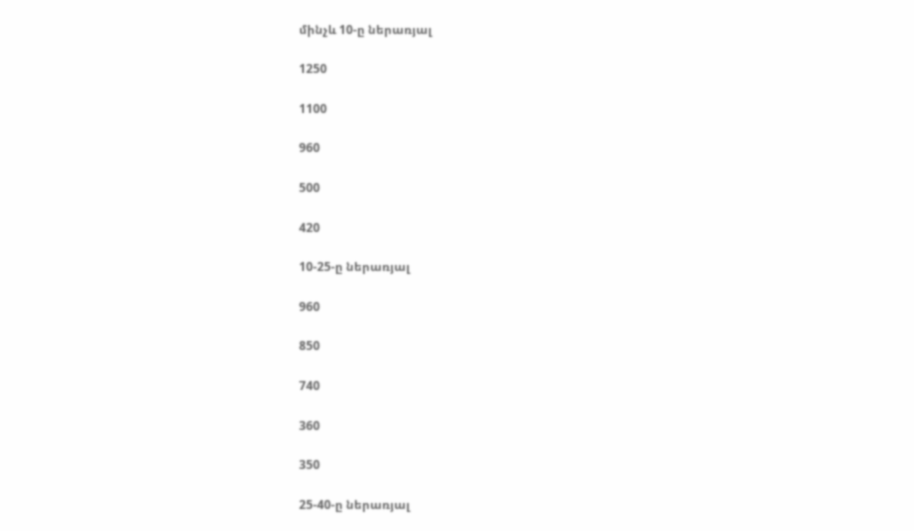մինչև 10-ը ներառյալ

1250

1100

960

500

420

10-25-ը ներառյալ

960

850

740

360

350

25-40-ը ներառյալ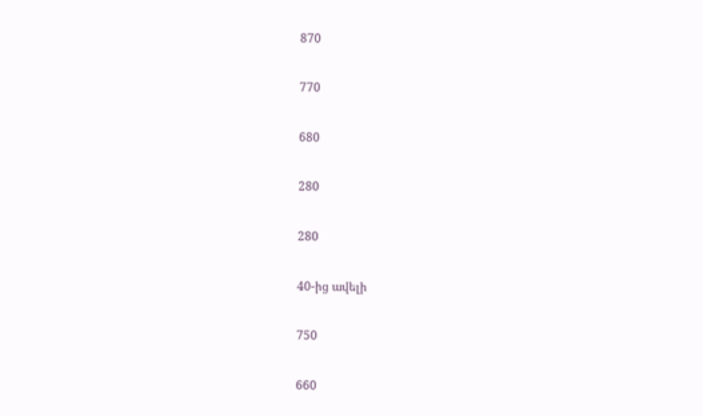870

770

680

280

280

40-ից ավելի

750

660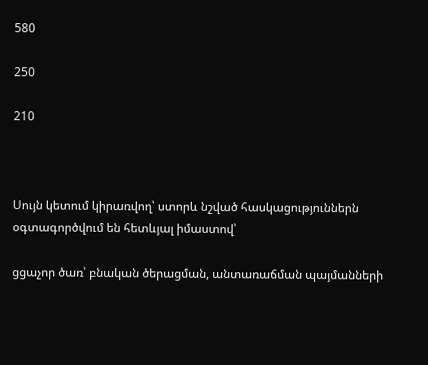580

250

210



Սույն կետում կիրառվող՝ ստորև նշված հասկացություններն օգտագործվում են հետևյալ իմաստով՝

ցցաչոր ծառ՝ բնական ծերացման, անտառաճման պայմանների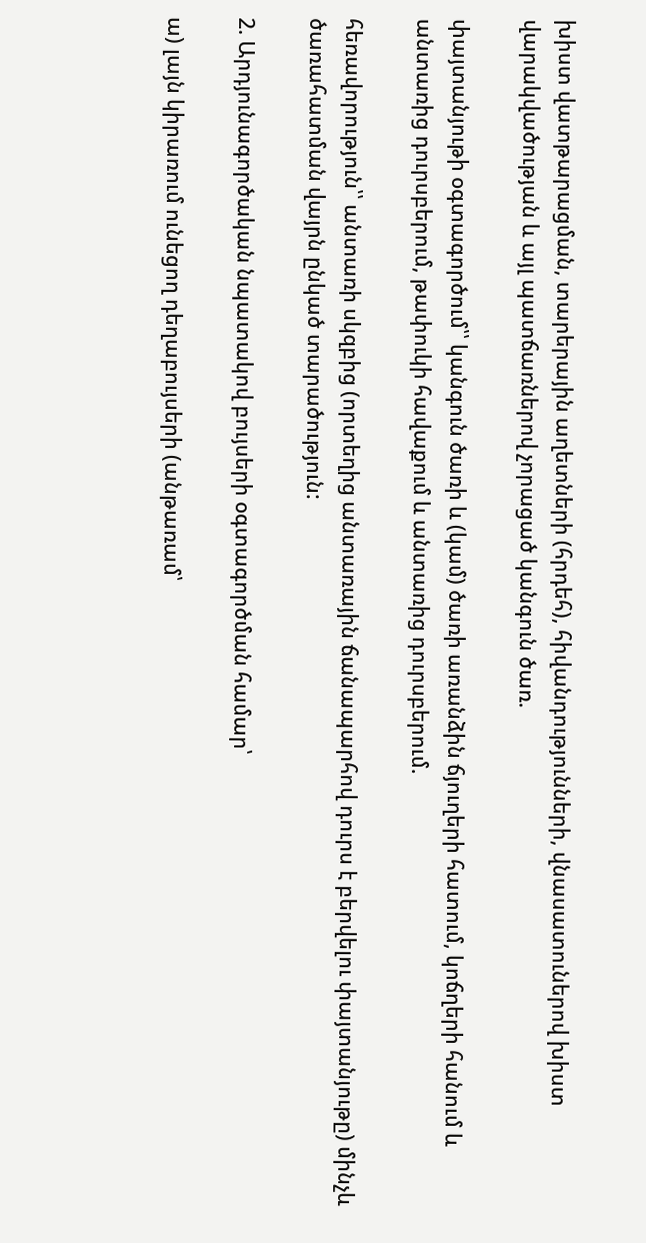խիստ վատթարացման, տարերային աղետների (հրդեհ), հիվանդությունների, վնասատուներով խիստ վարակվածության և այլ պատճառներով չորացած կանգուն ծառ.

փայտանյութի օգտագործում՝՝ կանգուն ծառի և (կամ) ծառի առանձին ճյուղերի հատում, կոճղերի հանում և անտառից դուրսբերում, թափուկի հավաքում և անտառից դուրսբերում.

հեռավորություն՝՝ անտառի սկզբից (որտեղից անտառային ճանապարհով դուրս է բերվելու փայտանյութը) մինչև ծառահատման վայրն ընկած տարածություն:

2. Արդյունագործական նպատակով բույսերի օգտագործման համար՝

ա) լայն կիրառում ունեցող դեղաբույսերի (անթառամ՝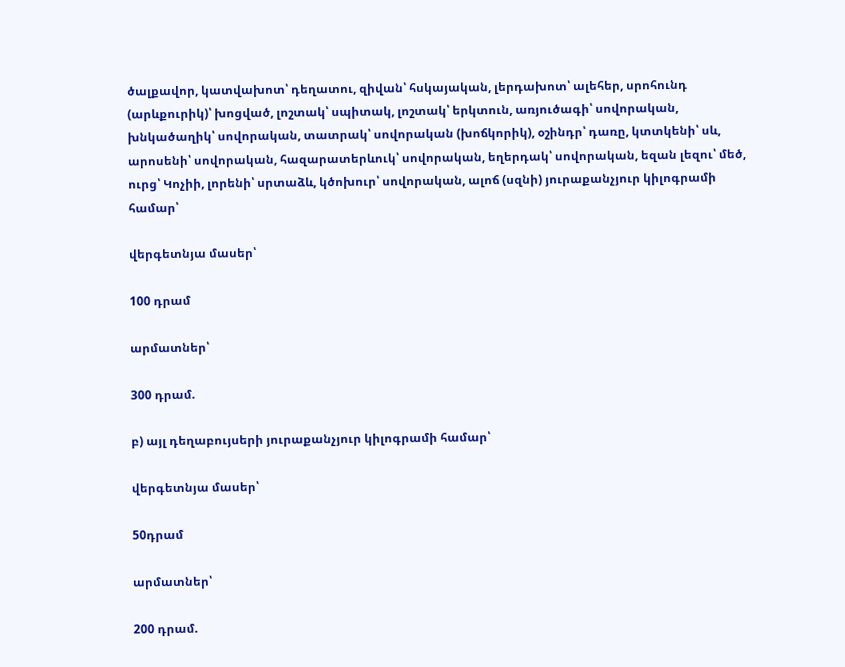ծալքավոր, կատվախոտ՝ դեղատու, զիվան՝ հսկայական, լերդախոտ՝ ալեհեր, սրոհունդ (արևքուրիկ)՝ խոցված, լոշտակ՝ սպիտակ, լոշտակ՝ երկտուն, առյուծագի՝ սովորական, խնկածաղիկ՝ սովորական, տատրակ՝ սովորական (խոճկորիկ), օշինդր՝ դառը, կտտկենի՝ սև, արոսենի՝ սովորական, հազարատերևուկ՝ սովորական, եղերդակ՝ սովորական, եզան լեզու՝ մեծ, ուրց՝ Կոչիի, լորենի՝ սրտաձև, կծոխուր՝ սովորական, ալոճ (սզնի) յուրաքանչյուր կիլոգրամի համար՝

վերգետնյա մասեր՝

100 դրամ

արմատներ՝

300 դրամ.

բ) այլ դեղաբույսերի յուրաքանչյուր կիլոգրամի համար՝

վերգետնյա մասեր՝

50դրամ

արմատներ՝

200 դրամ.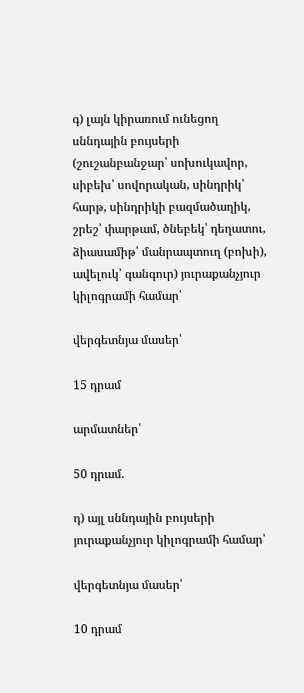գ) լայն կիրառում ունեցող սննդային բույսերի (շուշանբանջար՝ սոխուկավոր, սիբեխ՝ սովորական, սինդրիկ՝ հարթ, սինդրիկի բազմածաղիկ, շրեշ՝ փարթամ, ծնեբեկ՝ դեղատու, ձիասամիթ՝ մանրապտուղ (բոխի), ավելուկ՝ գանգուր) յուրաքանչյուր կիլոգրամի համար՝

վերգետնյա մասեր՝

15 դրամ

արմատներ՝

50 դրամ.

դ) այլ սննդային բույսերի յուրաքանչյուր կիլոգրամի համար՝

վերգետնյա մասեր՝

10 դրամ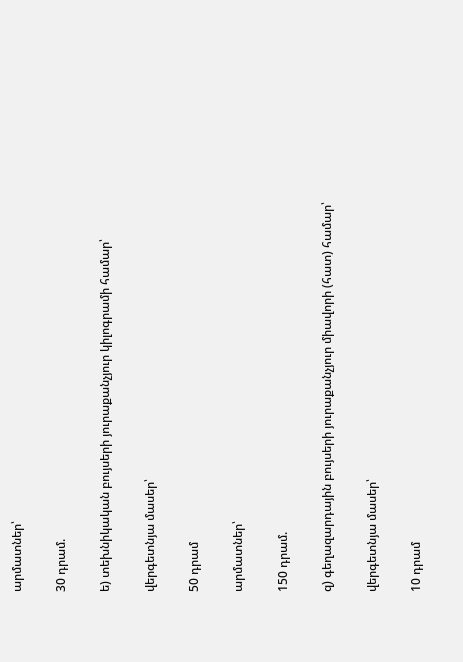արմատներ՝

30 դրամ.

ե) տեխնիկական բույսերի յուրաքանչյուր կիլոգրամի համար՝

վերգետնյա մասեր՝

50 դրամ

արմատներ՝

150 դրամ.

զ) գեղազարդային բույսերի յուրաքանչյուր միավորի (հատ) համար՝

վերգետնյա մասեր՝

10 դրամ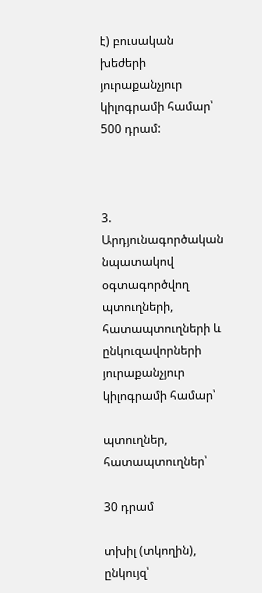է) բուսական խեժերի յուրաքանչյուր կիլոգրամի համար՝          500 դրամ:



3. Արդյունագործական նպատակով օգտագործվող պտուղների, հատապտուղների և ընկուզավորների յուրաքանչյուր կիլոգրամի համար՝

պտուղներ, հատապտուղներ՝

30 դրամ

տխիլ (տկողին), ընկույզ՝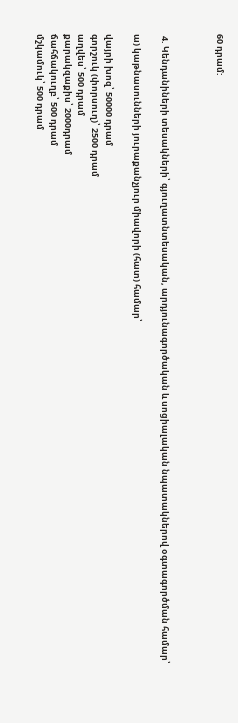60 դրամ:



 4. Կենդանիների տեսակների՝ գյուղատնտեսական, արդյունագործական և սոցիալական նպատակներով օգտագործման համար՝

ա) կաթնասունների յուրաքանչյուր միավորի (հատ) համար՝

վայրի խոզ՝ 50000 դրամ
գորշուկ (փորսուղ)՝ 2500 դրամ
աղվես՝ 500 դրամ
քարակզաքիս՝ 2000դրամ
ճահճակուղբ՝ 500 դրամ
մշկամուկ՝ 500 դրամ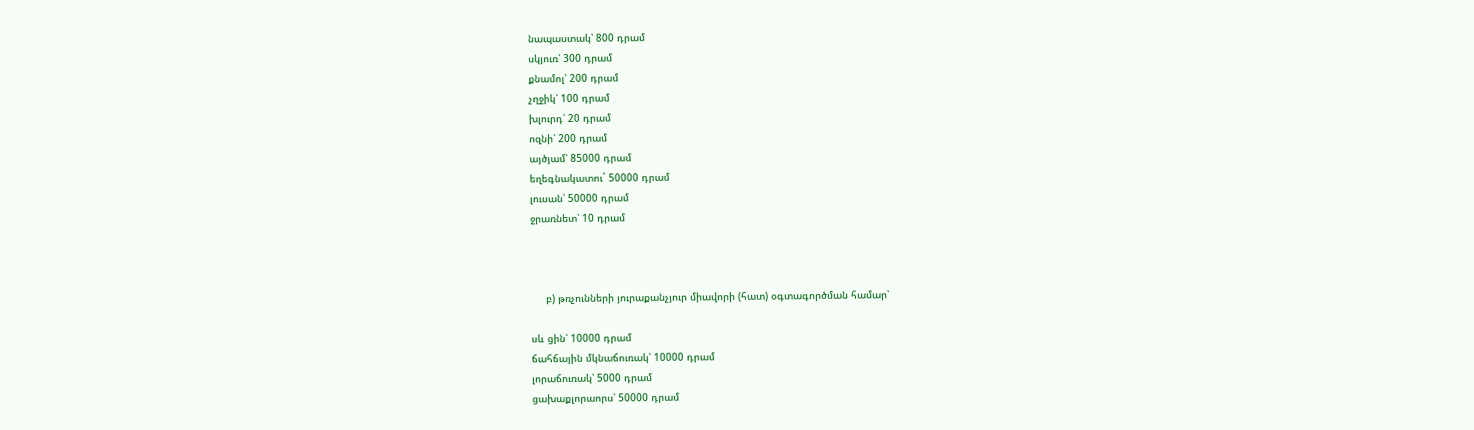նապաստակ՝ 800 դրամ
սկյուռ՝ 300 դրամ
քնամոլ՝ 200 դրամ
չղջիկ՝ 100 դրամ
խլուրդ՝ 20 դրամ
ոզնի՝ 200 դրամ
այծյամ՝ 85000 դրամ
եղեգնակատու` 50000 դրամ
լուսան՝ 50000 դրամ
ջրառնետ՝ 10 դրամ



     բ) թռչունների յուրաքանչյուր միավորի (հատ) օգտագործման համար՝

սև ցին՝ 10000 դրամ
ճահճային մկնաճուռակ՝ 10000 դրամ
լորաճուռակ՝ 5000 դրամ
ցախաքլորաորս՝ 50000 դրամ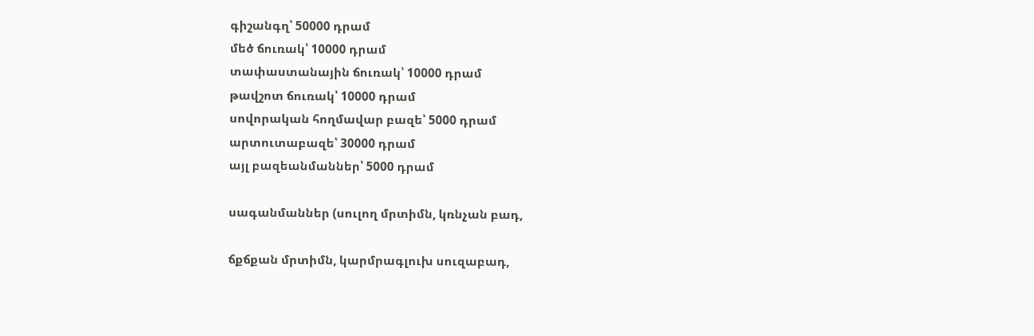գիշանգղ՝ 50000 դրամ
մեծ ճուռակ՝ 10000 դրամ
տափաստանային ճուռակ՝ 10000 դրամ
թավշոտ ճուռակ՝ 10000 դրամ
սովորական հողմավար բազե՝ 5000 դրամ
արտուտաբազե՝ 30000 դրամ
այլ բազեանմաններ՝ 5000 դրամ

սագանմաններ (սուլող մրտիմն, կռնչան բադ,

ճքճքան մրտիմն, կարմրագլուխ սուզաբադ,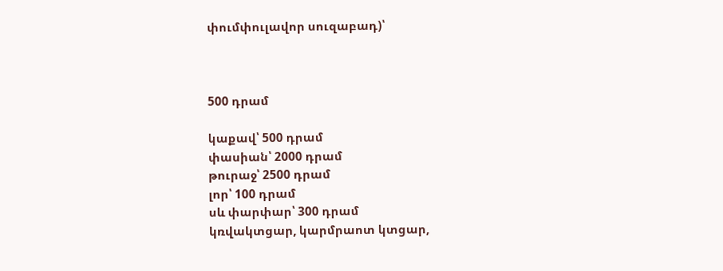փումփուլավոր սուզաբադ)՝



500 դրամ

կաքավ՝ 500 դրամ
փասիան՝ 2000 դրամ
թուրաջ՝ 2500 դրամ
լոր՝ 100 դրամ
սև փարփար՝ 300 դրամ
կռվակտցար, կարմրաոտ կտցար,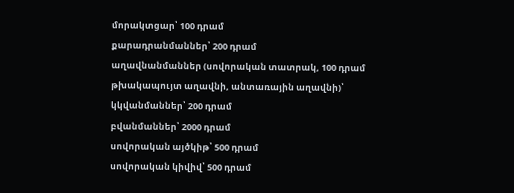մորակտցար՝ 100 դրամ
քարադրանմաններ՝ 200 դրամ
աղավնանմաններ (սովորական տատրակ, 100 դրամ
թխակապույտ աղավնի, անտառային աղավնի)՝
կկվանմաններ՝ 200 դրամ
բվանմաններ՝ 2000 դրամ
սովորական այծկիթ՝ 500 դրամ
սովորական կիվիվ՝ 500 դրամ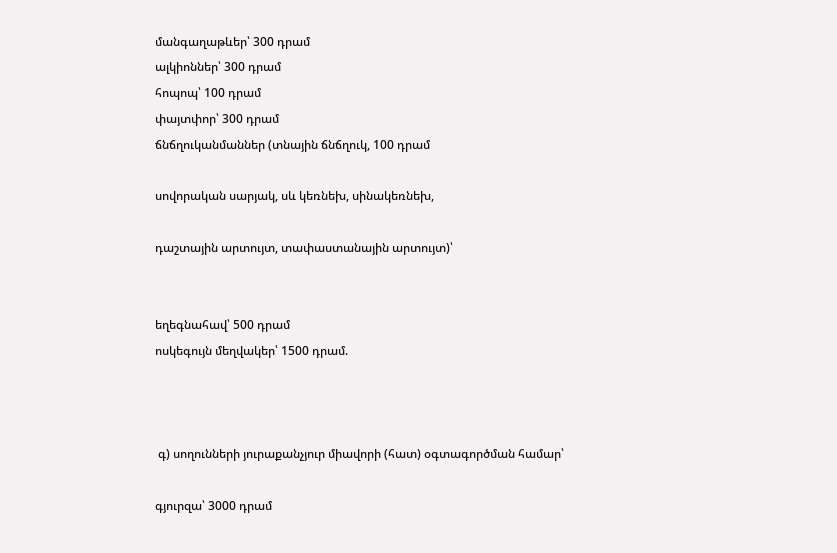մանգաղաթևեր՝ 300 դրամ
ալկիոններ՝ 300 դրամ
հոպոպ՝ 100 դրամ
փայտփոր՝ 300 դրամ
ճնճղուկանմաններ (տնային ճնճղուկ, 100 դրամ

սովորական սարյակ, սև կեռնեխ, սինակեռնեխ,

դաշտային արտույտ, տափաստանային արտույտ)՝


եղեգնահավ՝ 500 դրամ
ոսկեգույն մեղվակեր՝ 1500 դրամ.



 գ) սողունների յուրաքանչյուր միավորի (հատ) օգտագործման համար՝

գյուրզա՝ 3000 դրամ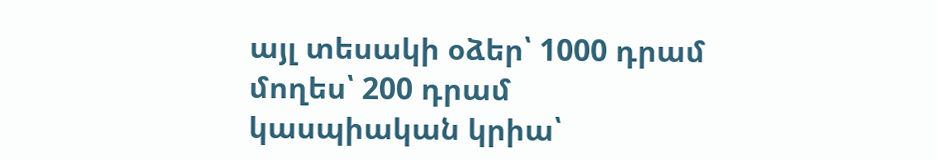այլ տեսակի օձեր՝ 1000 դրամ
մողես՝ 200 դրամ
կասպիական կրիա՝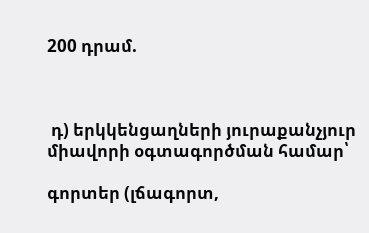200 դրամ.



 դ) երկկենցաղների յուրաքանչյուր միավորի օգտագործման համար՝

գորտեր (լճագորտ,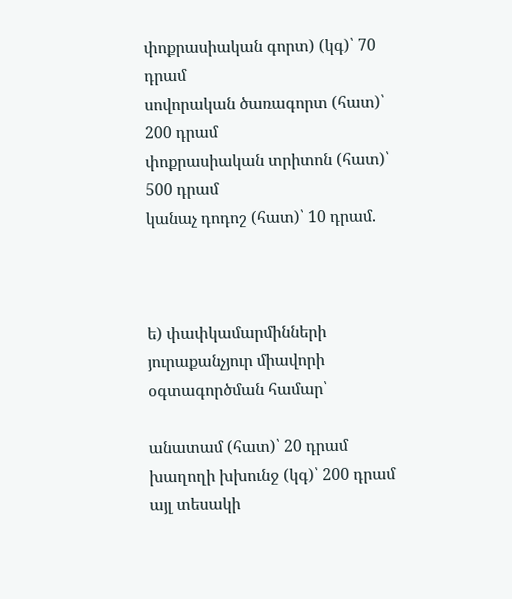փոքրասիական գորտ) (կգ)՝ 70 դրամ
սովորական ծառագորտ (հատ)՝ 200 դրամ
փոքրասիական տրիտոն (հատ)՝ 500 դրամ
կանաչ դոդոշ (հատ)՝ 10 դրամ.



ե) փափկամարմինների յուրաքանչյուր միավորի օգտագործման համար՝

անատամ (հատ)՝ 20 դրամ
խաղողի խխունջ (կգ)՝ 200 դրամ
այլ տեսակի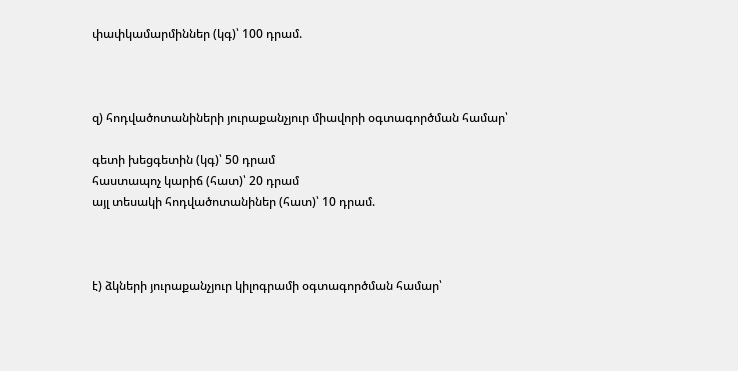փափկամարմիններ (կգ)՝ 100 դրամ.



զ) հոդվածոտանիների յուրաքանչյուր միավորի օգտագործման համար՝

գետի խեցգետին (կգ)՝ 50 դրամ
հաստապոչ կարիճ (հատ)՝ 20 դրամ
այլ տեսակի հոդվածոտանիներ (հատ)՝ 10 դրամ.



է) ձկների յուրաքանչյուր կիլոգրամի օգտագործման համար՝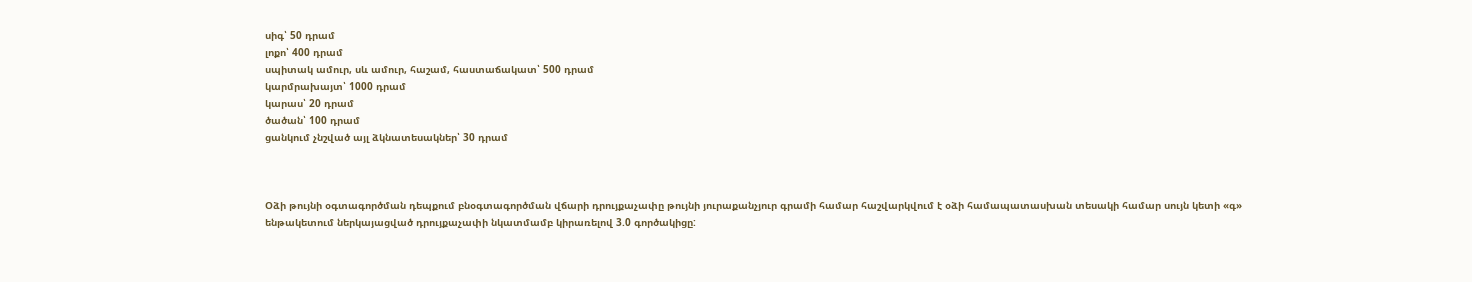սիգ՝ 50 դրամ
լոքո՝ 400 դրամ
սպիտակ ամուր, սև ամուր, հաշամ, հաստաճակատ՝ 500 դրամ
կարմրախայտ՝ 1000 դրամ
կարաս՝ 20 դրամ
ծածան՝ 100 դրամ
ցանկում չնշված այլ ձկնատեսակներ՝ 30 դրամ



Օձի թույնի օգտագործման դեպքում բնօգտագործման վճարի դրույքաչափը թույնի յուրաքանչյուր գրամի համար հաշվարկվում է օձի համապատասխան տեսակի համար սույն կետի «գ» ենթակետում ներկայացված դրույքաչափի նկատմամբ կիրառելով 3.0 գործակիցը: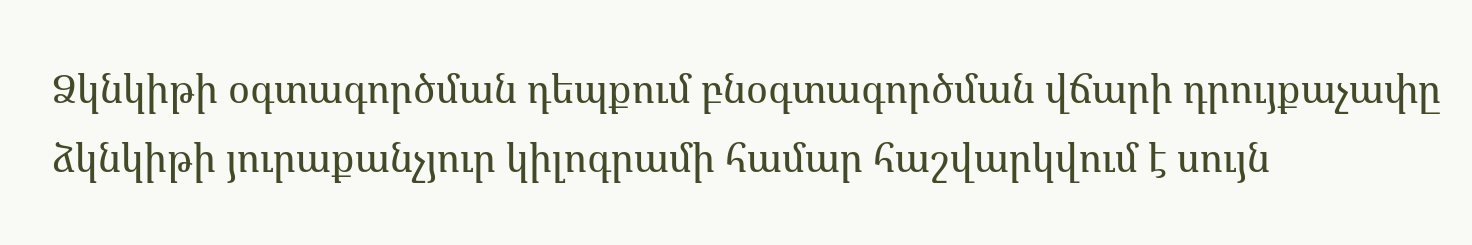Ձկնկիթի օգտագործման դեպքում բնօգտագործման վճարի դրույքաչափը ձկնկիթի յուրաքանչյուր կիլոգրամի համար հաշվարկվում է սույն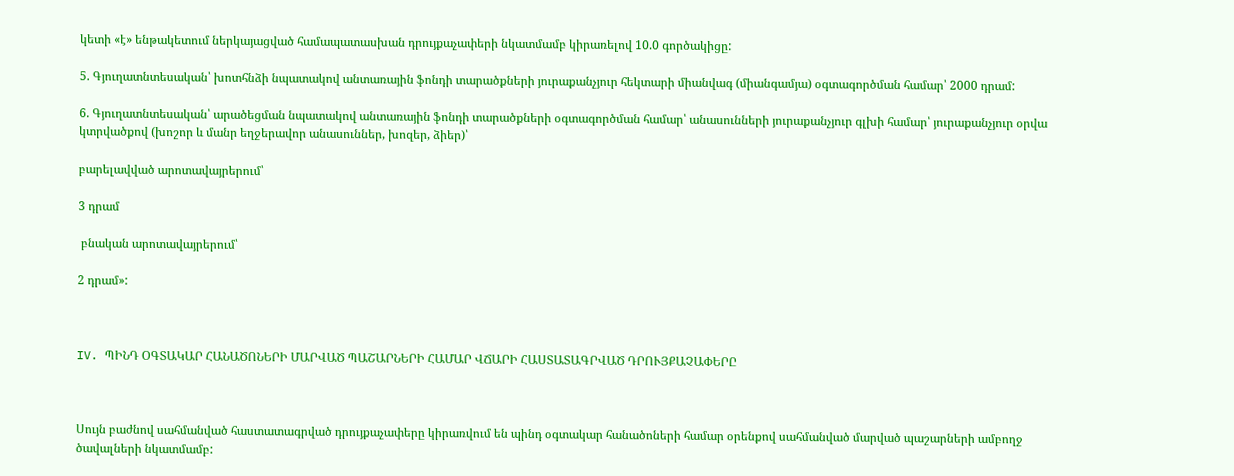կետի «է» ենթակետում ներկայացված համապատասխան դրույքաչափերի նկատմամբ կիրառելով 10.0 գործակիցը:

5. Գյուղատնտեսական՝ խոտհնձի նպատակով անտառային ֆոնդի տարածքների յուրաքանչյուր հեկտարի միանվագ (միանգամյա) օգտագործման համար՝ 2000 դրամ:

6. Գյուղատնտեսական՝ արածեցման նպատակով անտառային ֆոնդի տարածքների օգտագործման համար՝ անասունների յուրաքանչյուր գլխի համար՝ յուրաքանչյուր օրվա կտրվածքով (խոշոր և մանր եղջերավոր անասուններ, խոզեր, ձիեր)՝

բարելավված արոտավայրերում՝

3 դրամ

 բնական արոտավայրերում՝

2 դրամ»:



IV. ՊԻՆԴ ՕԳՏԱԿԱՐ ՀԱՆԱԾՈՆԵՐԻ ՄԱՐՎԱԾ ՊԱՇԱՐՆԵՐԻ ՀԱՄԱՐ ՎՃԱՐԻ ՀԱՍՏԱՏԱԳՐՎԱԾ ԴՐՈՒՅՔԱՉԱՓԵՐԸ



Սույն բաժնով սահմանված հաստատագրված դրույքաչափերը կիրառվում են պինդ օգտակար հանածոների համար օրենքով սահմանված մարված պաշարների ամբողջ ծավալների նկատմամբ: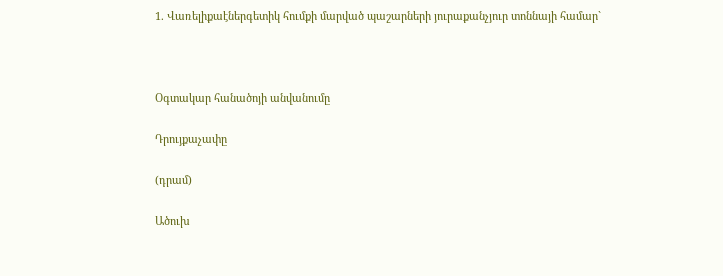1. Վառելիքաէներգետիկ հումքի մարված պաշարների յուրաքանչյուր տոննայի համար`



Օգտակար հանածոյի անվանումը

Դրույքաչափը

(դրամ)

Ածուխ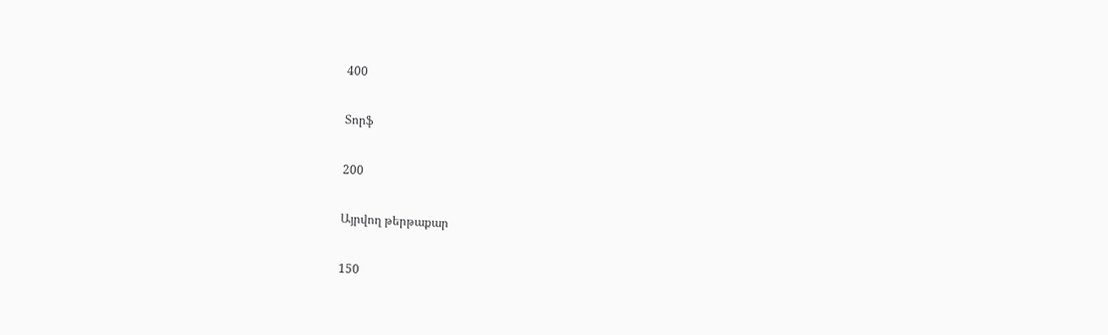400

Տորֆ

200

Այրվող թերթաքար

150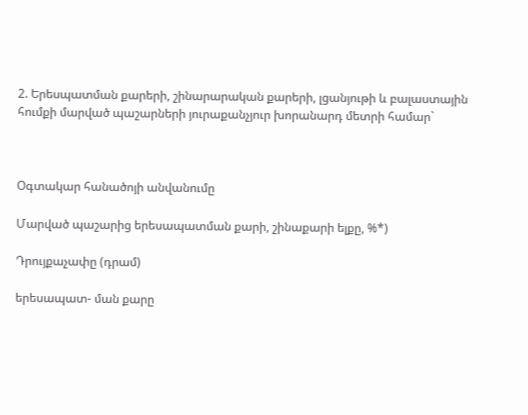2. Երեսպատման քարերի, շինարարական քարերի, լցանյութի և բալաստային հումքի մարված պաշարների յուրաքանչյուր խորանարդ մետրի համար`



Օգտակար հանածոյի անվանումը

Մարված պաշարից երեսապատման քարի, շինաքարի ելքը, %*)

Դրույքաչափը (դրամ)

երեսապատ- ման քարը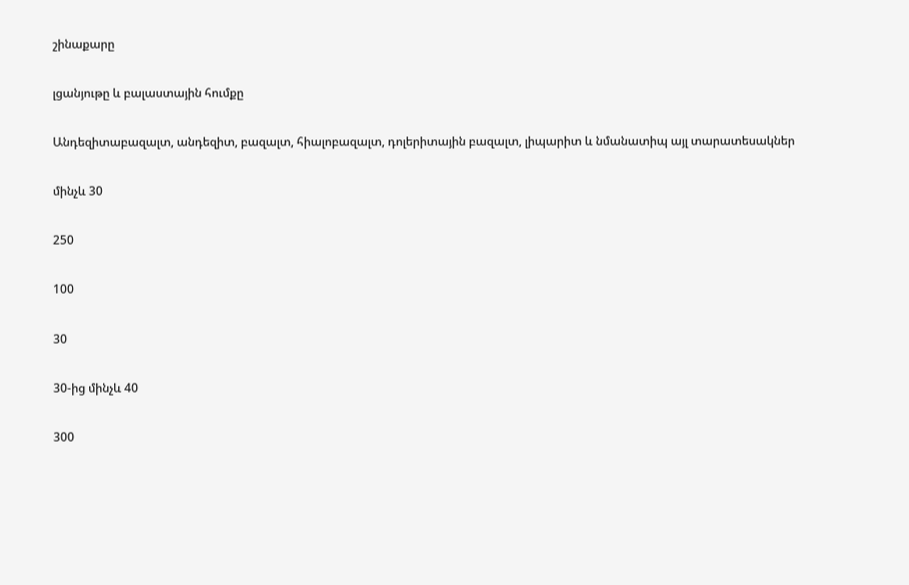շինաքարը

լցանյութը և բալաստային հումքը

Անդեզիտաբազալտ, անդեզիտ, բազալտ, հիալոբազալտ, դոլերիտային բազալտ, լիպարիտ և նմանատիպ այլ տարատեսակներ

մինչև 30

250

100

30

30-ից մինչև 40

300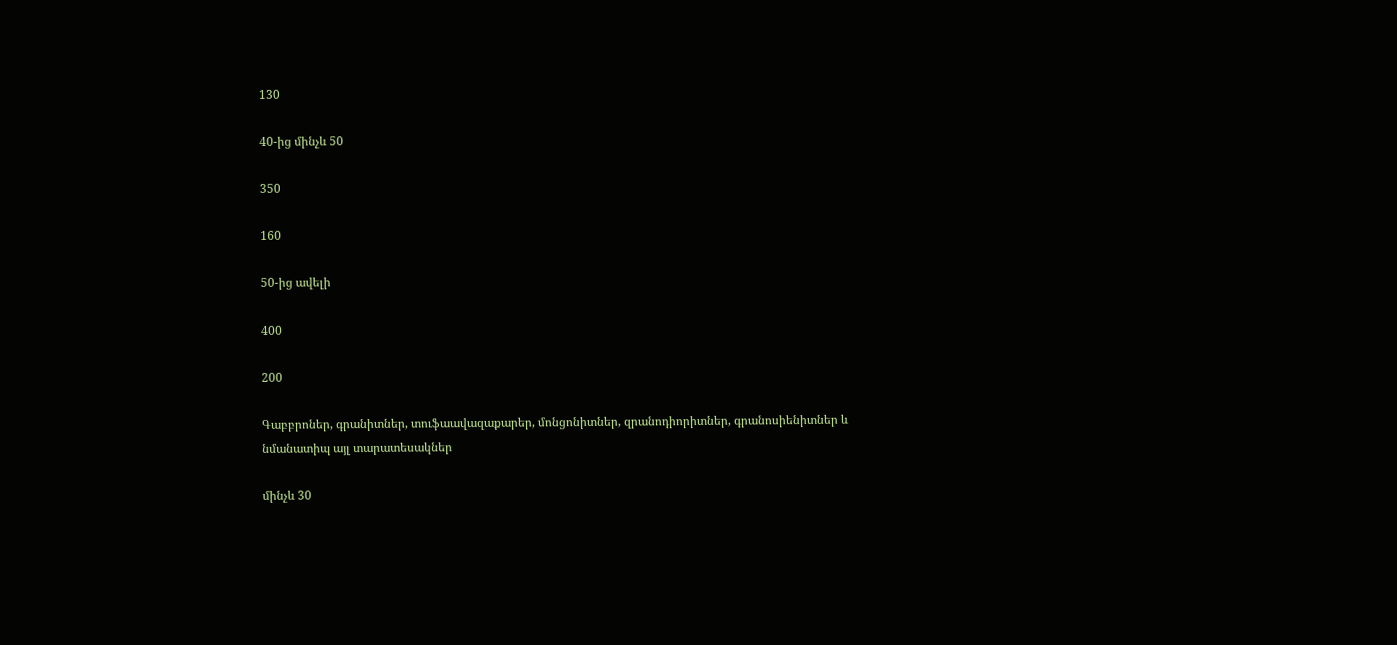130

40-ից մինչև 50

350

160

50-ից ավելի

400

200

Գաբբրոներ, գրանիտներ, տուֆաավազաքարեր, մոնցոնիտներ, զրանոդիորիտներ, գրանոսիենիտներ և նմանատիպ այլ տարատեսակներ

մինչև 30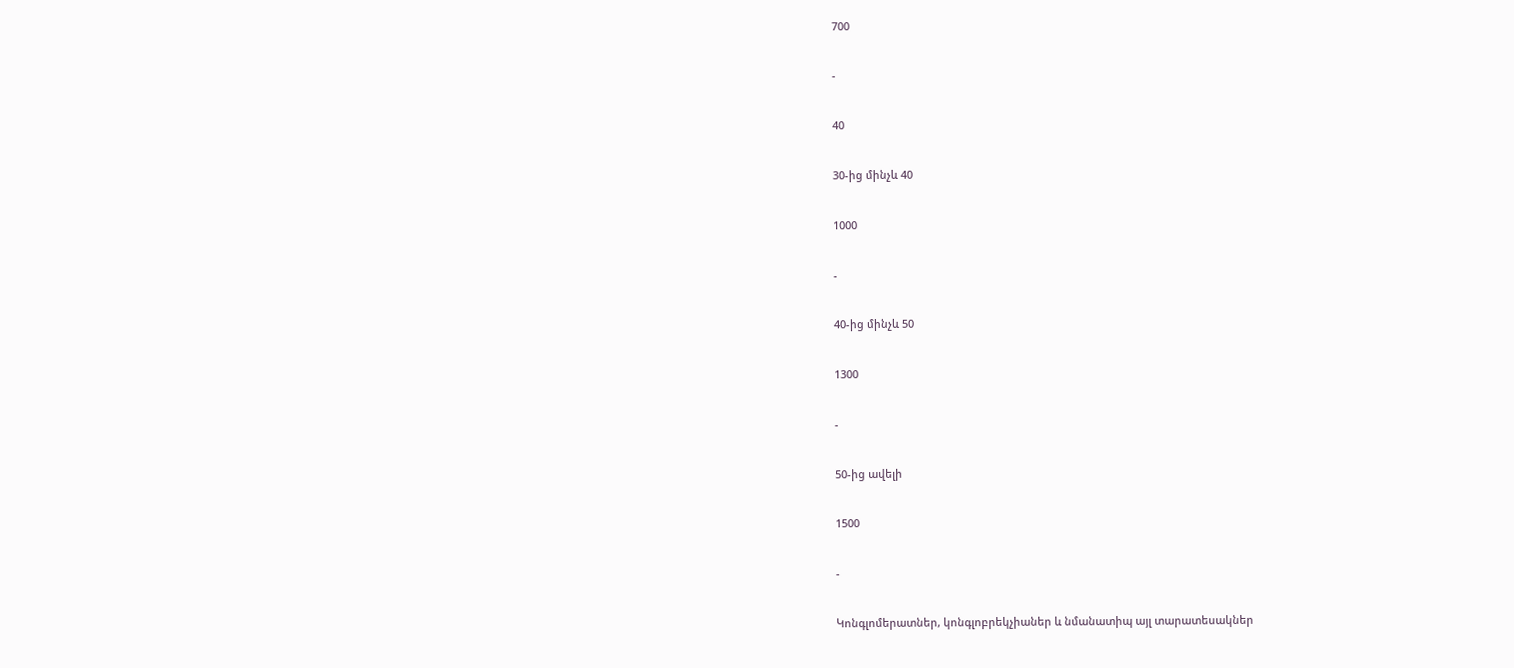700

-

40

30-ից մինչև 40

1000

-

40-ից մինչև 50

1300

-

50-ից ավելի

1500

-

Կոնգլոմերատներ, կոնգլոբրեկչիաներ և նմանատիպ այլ տարատեսակներ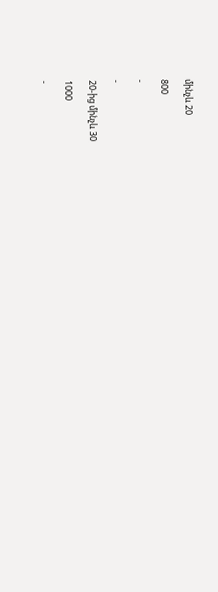մինչև 20

800

-

-

20-ից մինչև 30

1000

-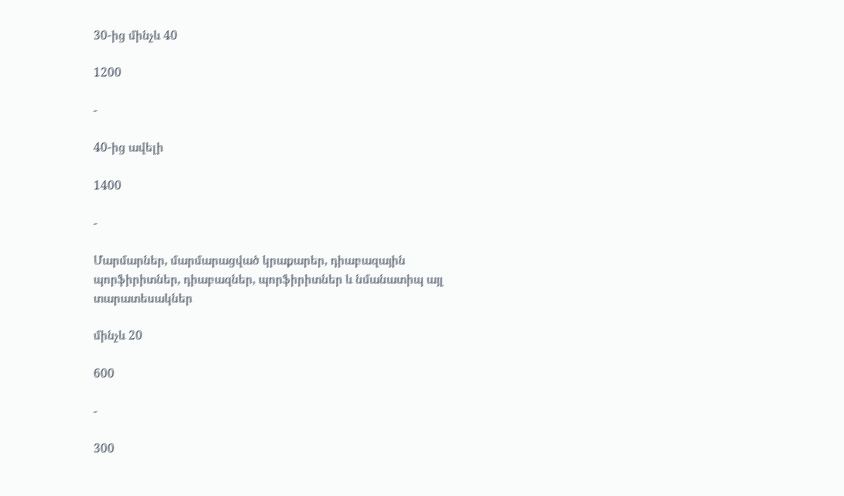30-ից մինչև 40

1200

-

40-ից ավելի

1400

-

Մարմարներ, մարմարացված կրաքարեր, դիաբազային պորֆիրիտներ, դիաբազներ, պորֆիրիտներ և նմանատիպ այլ տարատեսակներ

մինչև 20

600

-

300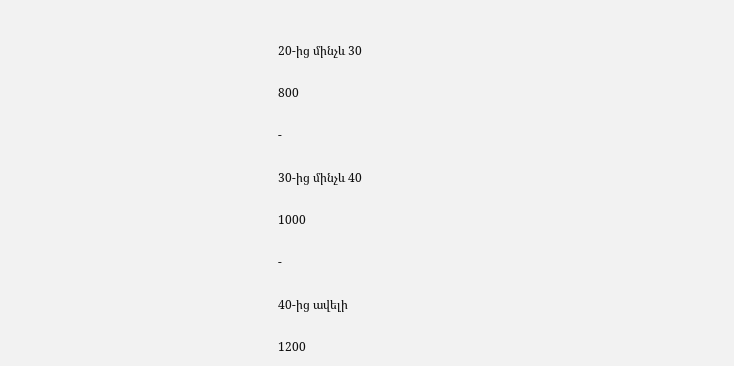20-ից մինչև 30

800

-

30-ից մինչև 40

1000

-

40-ից ավելի

1200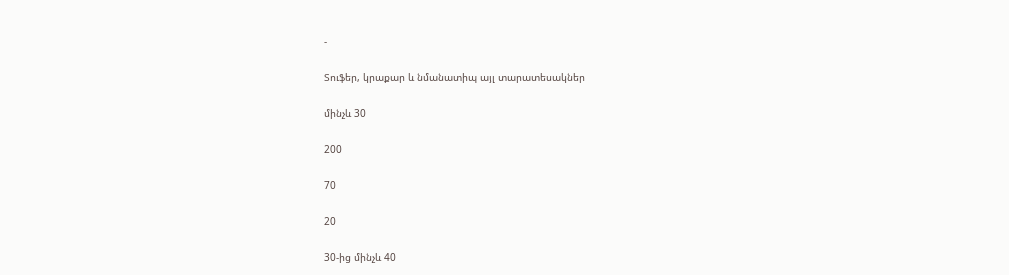-

Տուֆեր, կրաքար և նմանատիպ այլ տարատեսակներ

մինչև 30

200

70

20

30-ից մինչև 40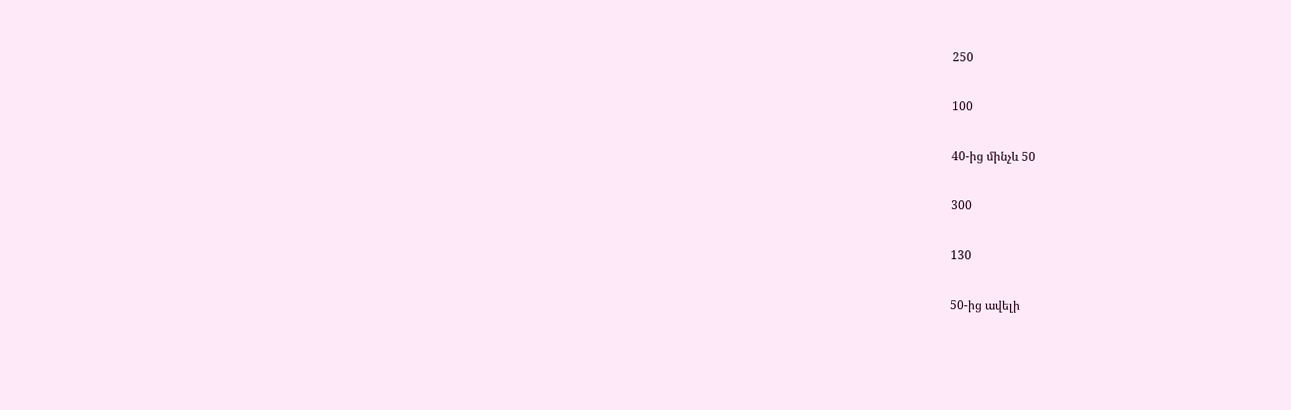250

100

40-ից մինչև 50

300

130

50-ից ավելի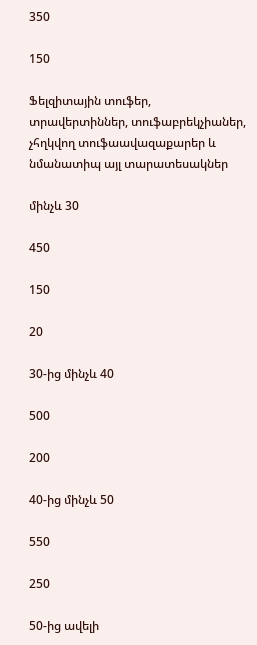350

150

Ֆելզիտային տուֆեր, տրավերտիններ, տուֆաբրեկչիաներ, չհղկվող տուֆաավազաքարեր և նմանատիպ այլ տարատեսակներ

մինչև 30

450

150

20

30-ից մինչև 40

500

200

40-ից մինչև 50

550

250

50-ից ավելի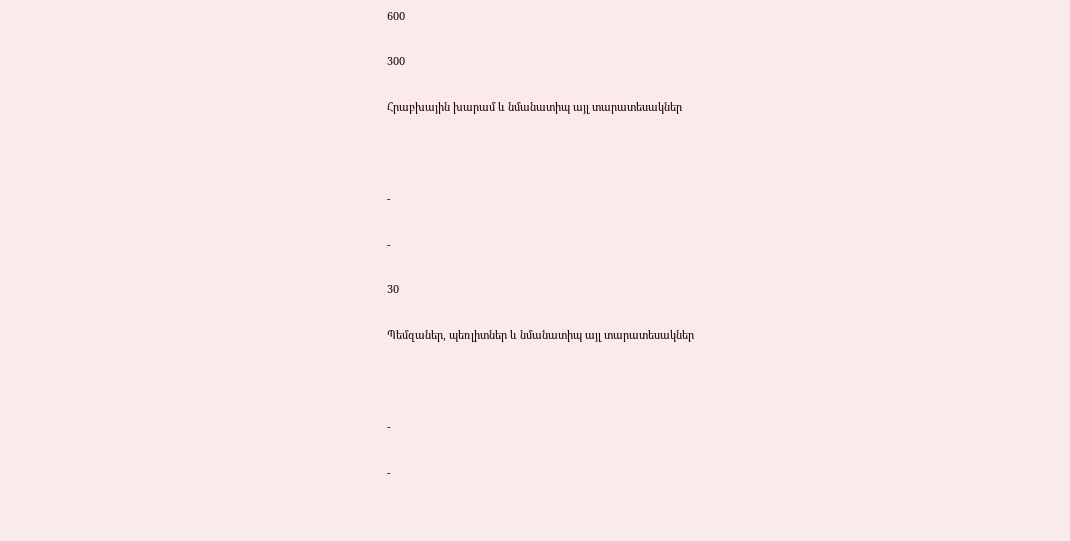600

300

Հրաբխային խարամ և նմանատիպ այլ տարատեսակներ



-

-

30

Պեմզաներ, պեռլիտներ և նմանատիպ այլ տարատեսակներ



-

-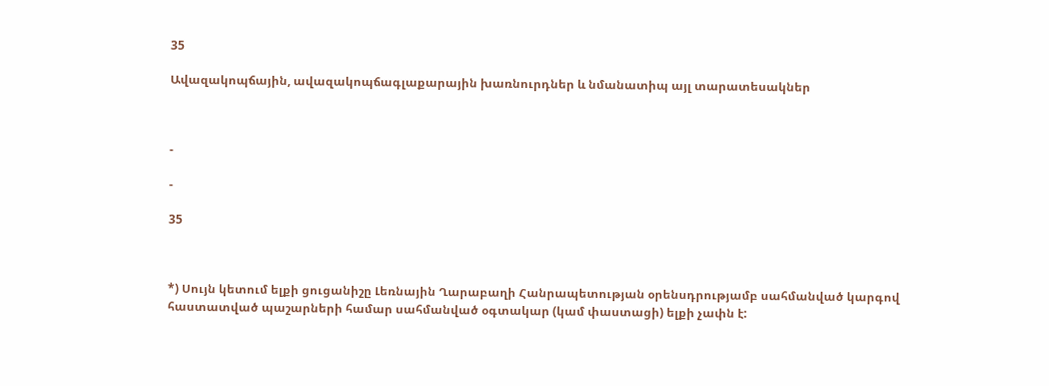35

Ավազակոպճային, ավազակոպճագլաքարային խառնուրդներ և նմանատիպ այլ տարատեսակներ



-

-

35



*) Սույն կետում ելքի ցուցանիշը Լեռնային Ղարաբաղի Հանրապետության օրենսդրությամբ սահմանված կարգով հաստատված պաշարների համար սահմանված օգտակար (կամ փաստացի) ելքի չափն է: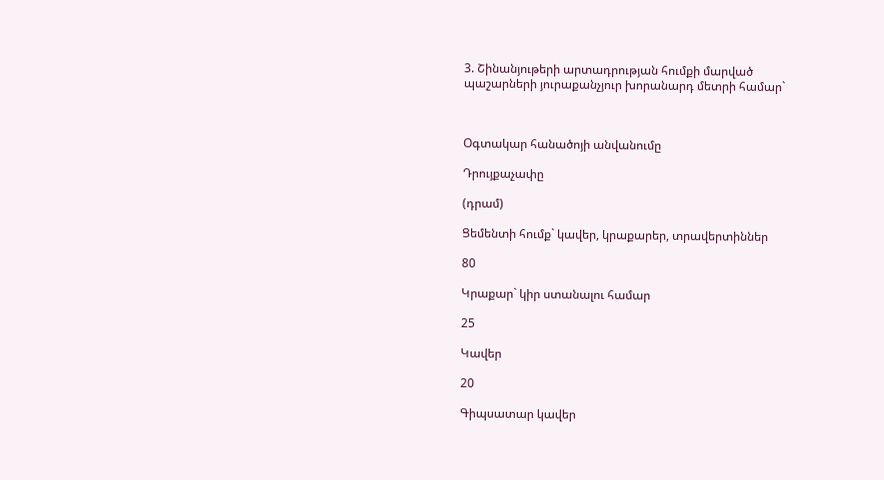3. Շինանյութերի արտադրության հումքի մարված պաշարների յուրաքանչյուր խորանարդ մետրի համար`



Օգտակար հանածոյի անվանումը

Դրույքաչափը

(դրամ)

Ցեմենտի հումք` կավեր, կրաքարեր, տրավերտիններ

80

Կրաքար` կիր ստանալու համար

25

Կավեր

20

Գիպսատար կավեր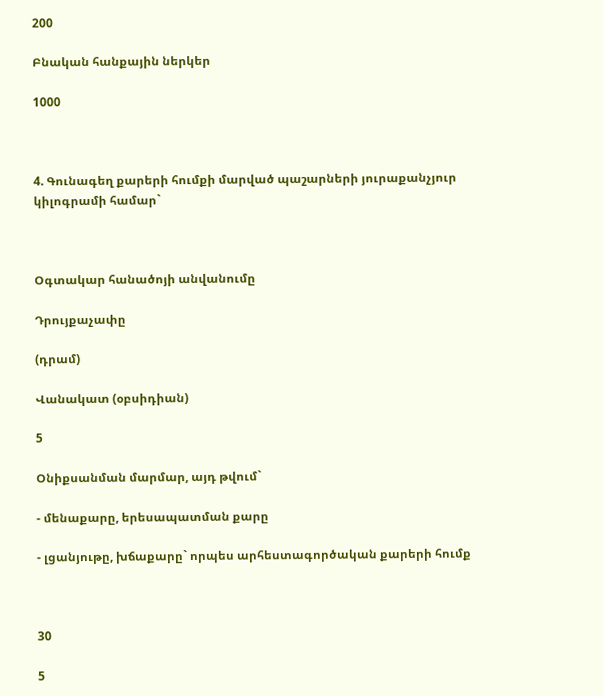200

Բնական հանքային ներկեր

1000



4. Գունագեղ քարերի հումքի մարված պաշարների յուրաքանչյուր կիլոգրամի համար`



Օգտակար հանածոյի անվանումը

Դրույքաչափը

(դրամ)

Վանակատ (օբսիդիան)

5

Օնիքսանման մարմար, այդ թվում`

- մենաքարը, երեսապատման քարը

- լցանյութը, խճաքարը` որպես արհեստագործական քարերի հումք



30

5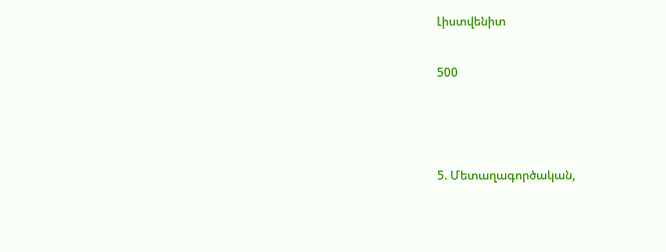Լիստվենիտ

500



5. Մետաղագործական,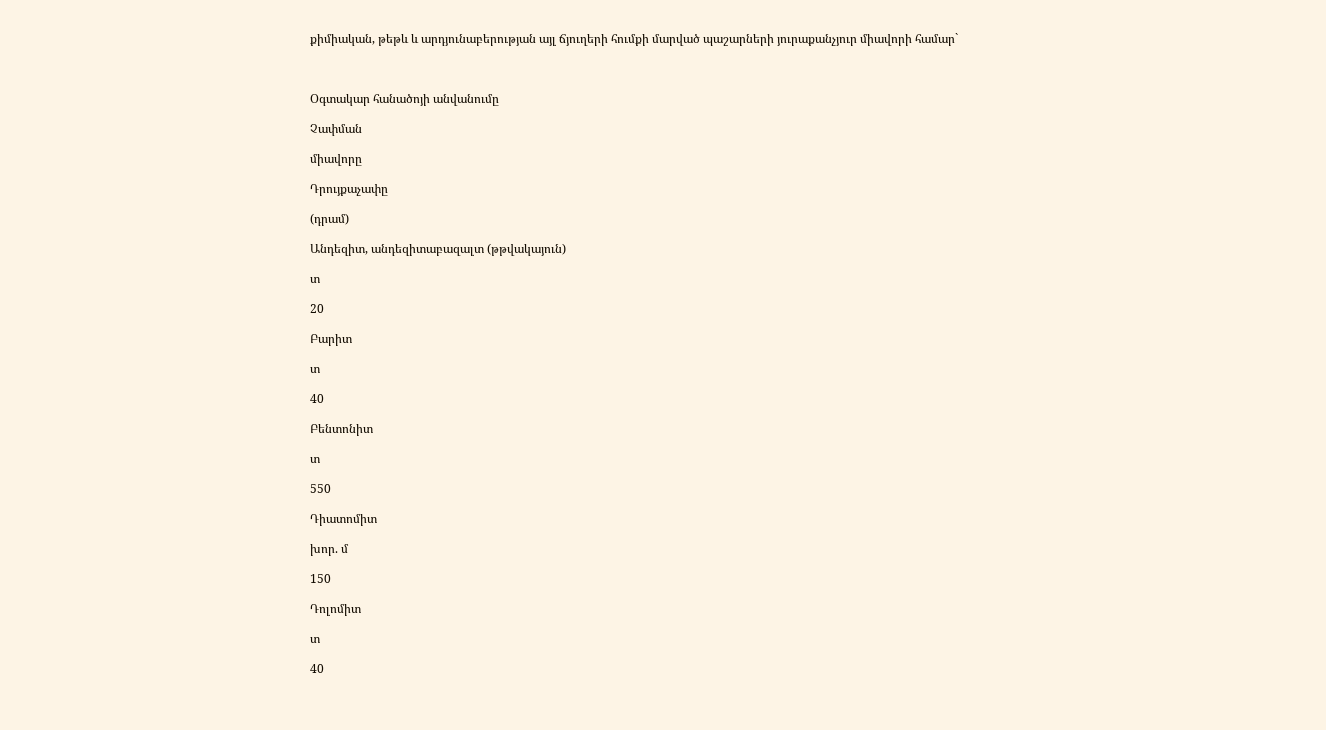քիմիական, թեթև և արդյունաբերության այլ ճյուղերի հումքի մարված պաշարների յուրաքանչյուր միավորի համար`



Օգտակար հանածոյի անվանումը

Չափման

միավորը

Դրույքաչափը

(դրամ)

Անդեզիտ, անդեզիտաբազալտ (թթվակայուն)

տ

20

Բարիտ

տ

40

Բենտոնիտ

տ

550

Դիատոմիտ

խոր. մ

150

Դոլոմիտ

տ

40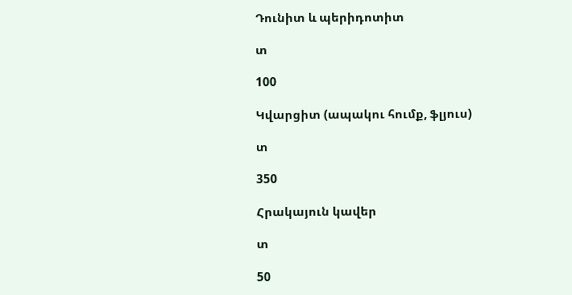Դունիտ և պերիդոտիտ

տ

100

Կվարցիտ (ապակու հումք, ֆլյուս)

տ

350

Հրակայուն կավեր

տ

50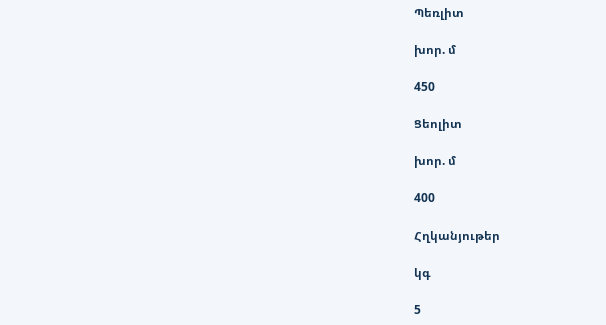Պեռլիտ

խոր. մ

450

Ցեոլիտ

խոր. մ

400

Հղկանյութեր

կգ

5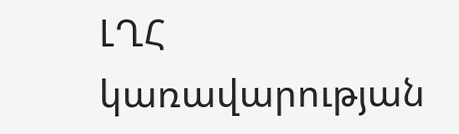ԼՂՀ կառավարության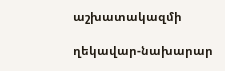աշխատակազմի

ղեկավար-նախարար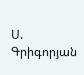Ս. Գրիգորյան